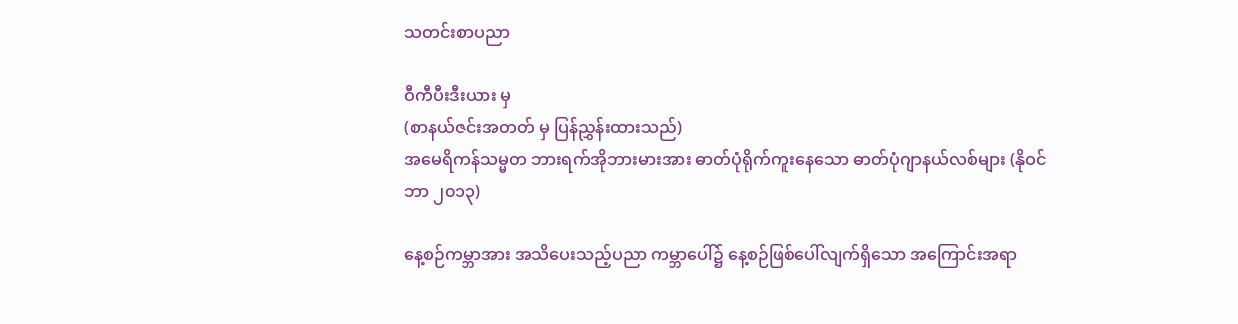သတင်းစာပညာ

ဝီကီပီးဒီးယား မှ
(စာနယ်ဇင်းအတတ် မှ ပြန်ညွှန်းထားသည်)
အမေရိကန်သမ္မတ ဘားရက်အိုဘားမားအား ဓာတ်ပုံရိုက်ကူးနေသော ဓာတ်ပုံဂျာနယ်လစ်များ (နိုဝင်ဘာ ၂၀၁၃)

နေ့စဉ်ကမ္ဘာအား အသိပေးသည့်ပညာ ကမ္ဘာပေါ်၌ နေ့စဉ်ဖြစ်ပေါ်လျက်ရှိသော အကြောင်းအရာ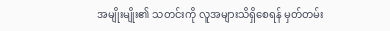အမျိုးမျိုး၏ သတင်းကို လူအများသိရှိစေရန် မှတ်တမ်း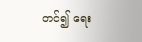တင်၍ ရေး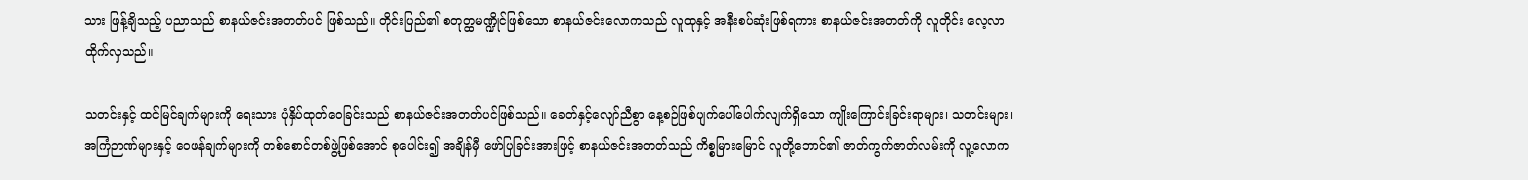သား ဖြန့်ချိသည့် ပညာသည် စာနယ်ဇင်းအတတ်ပင် ဖြစ်သည်။ တိုင်းပြည်၏ စတုတ္ထမဏ္ဍိုင်ဖြစ်သော စာနယ်ဇင်းလောကသည် လူထုနှင့် အနီးစပ်ဆုံးဖြစ်ရကား စာနယ်ဇင်းအတတ်ကို လူတိုင်း လေ့လာထိုက်လှသည်။

သတင်းနှင့် ထင်မြင်ချက်များကို ရေးသား ပုံနှိပ်ထုတ်ဝေခြင်းသည် စာနယ်ဇင်းအတတ်ပင်ဖြစ်သည်။ ခေတ်နှင့်လျော်ညီစွာ နေ့စဉ်ဖြစ်ပျက်ပေါ်ပေါက်လျက်ရှိသော ကျိုးကြောင်းခြင်းရာများ၊ သတင်းများ၊ အကြံဉာဏ်များနှင့် ဝေဖန်ချက်များကို တစ်စောင်တစ်ဖွဲ့ဖြစ်အောင် စုပေါင်း၍ အချိန်မှီ ဖော်ပြခြင်းအားဖြင့် စာနယ်ဇင်းအတတ်သည် ကိစ္စမြားမြောင် လူတို့ဘောင်၏ ဇာတ်ကွက်ဇာတ်လမ်းကို လူ့လောက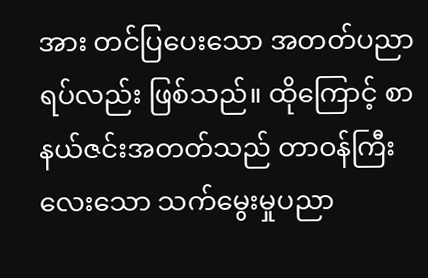အား တင်ပြပေးသော အတတ်ပညာရပ်လည်း ဖြစ်သည်။ ထိုကြောင့် စာနယ်ဇင်းအတတ်သည် တာဝန်ကြီးလေးသော သက်မွေးမှုပညာ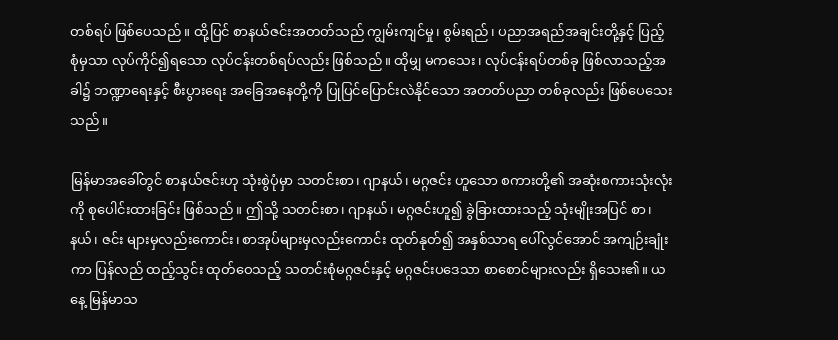တစ်ရပ် ဖြစ်ပေသည်။ ထို့ပြင် စာနယ်ဇင်းအတတ်သည် ကျွမ်းကျင်မှု၊ စွမ်းရည်၊ ပညာအရည်အချင်းတို့နှင့် ပြည့်စုံမှသာ လုပ်ကိုင်၍ရသော လုပ်ငန်းတစ်ရပ်လည်း ဖြစ်သည်။ ထိုမျှ မကသေး၊ လုပ်ငန်းရပ်တစ်ခု ဖြစ်လာသည့်အခါ၌ ဘဏ္ဍာရေးနှင့် စီးပွားရေး အခြေအနေတို့ကို ပြုပြင်ပြောင်းလဲနိုင်သော အတတ်ပညာ တစ်ခုလည်း ဖြစ်ပေသေးသည်။

မြန်မာအခေါ်တွင် စာနယ်ဇင်းဟု သုံးစွဲပုံမှာ သတင်းစာ၊ ဂျာနယ်၊ မဂ္ဂဇင်း ဟူသော စကားတို့၏ အဆုံးစကားသုံးလုံးကို စုပေါင်းထားခြင်း ဖြစ်သည်။ ဤသို့ သတင်းစာ၊ ဂျာနယ်၊ မဂ္ဂဇင်းဟူ၍ ခွဲခြားထားသည့် သုံးမျိုးအပြင် စာ၊ နယ်၊ ဇင်း များမှလည်းကောင်း၊ စာအုပ်များမှလည်းကောင်း ထုတ်နုတ်၍ အနှစ်သာရ ပေါ်လွင်အောင် အကျဉ်းချုံးကာ ပြန်လည် ထည့်သွင်း ထုတ်ဝေသည့် သတင်းစုံမဂ္ဂဇင်းနှင့် မဂ္ဂဇင်းပဒေသာ စာစောင်များလည်း ရှိသေး၏။ ယနေ့ မြန်မာသ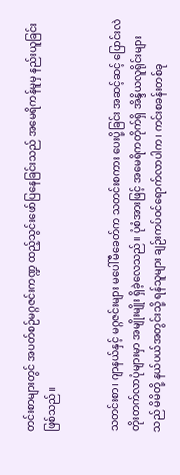တင်းစာများတွင် အပတ်စဉ်မဂ္ဂဇင်းကဏ္ဍ ထည့်သွင်းဖော်ပြနေခြင်းသည် အမေရိကန်မူမှ နည်းယူခြင်း ဖြစ်သည်။


သတင်းစာ၊ ဂျာနယ်နှင့် မဂ္ဂဇင်းများ မပေါ်မီခေတ်က သတင်းစကား ပေးပို့ခြင်း အဆင့်ဆင့် ပြောင်းလဲတိုးတက်လာပုံများမှာ အမျိုးမျိုး ရှိခဲ့လေသည်။ ပုံစံအားဖြင့် အမေရိကတိုက်ရှိ အိန္ဒိယလူရိုင်းများသည် မိမိတို့ နယ်ပယ်အတွင်းသို့ ရန်သူများ ချဉ်းကပ်ဝင်ရောက်လာပါက၊ ကင်းစခန်းတစ်ခု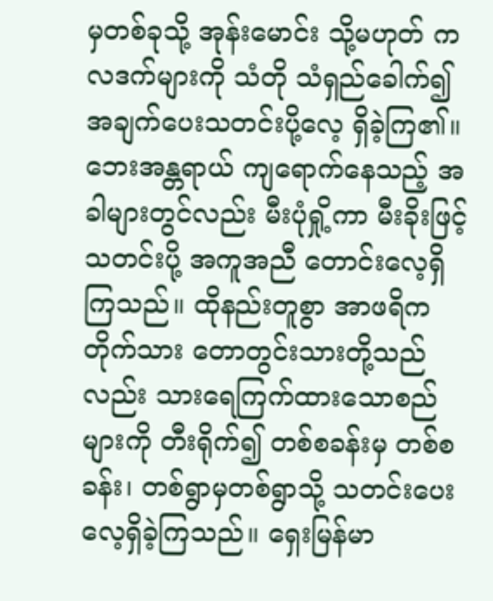မှတစ်ခုသို့ အုန်းမောင်း သို့မဟုတ် ကလဒက်များကို သံတို သံရှည်ခေါက်၍ အချက်ပေးသတင်းပို့လေ့ ရှိခဲ့ကြ၏။ ဘေးအန္တရာယ် ကျရောက်နေသည့် အခါများတွင်လည်း မီးပုံရှို့ကာ မီးခိုးဖြင့် သတင်းပို့ အကူအညီ တောင်းလေ့ရှိကြသည်။ ထိုနည်းတူစွာ အာဖရိကတိုက်သား တောတွင်းသားတို့သည်လည်း သားရေကြက်ထားသောစည်များကို တီးရိုက်၍ တစ်စခန်းမှ တစ်စခန်း၊ တစ်ရွာမှတစ်ရွာသို့ သတင်းပေးလေ့ရှိခဲ့ကြသည်။ ရှေးမြန်မာ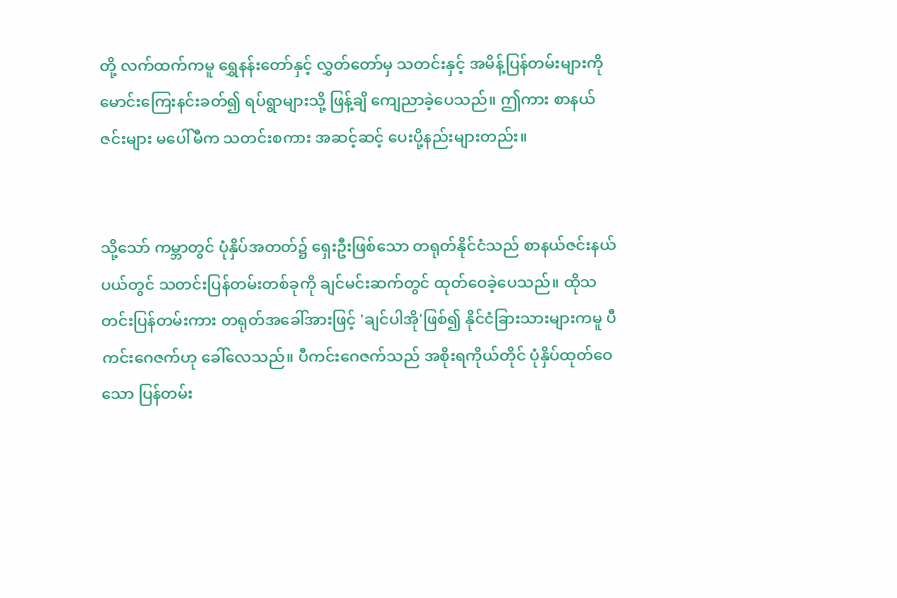တို့ လက်ထက်ကမူ ရွှေနန်းတော်နှင့် လွှတ်တော်မှ သတင်းနှင့် အမိန့်ပြန်တမ်းများကို မောင်းကြေးနင်းခတ်၍ ရပ်ရွာများသို့ ဖြန့်ချိ ကျေညာခဲ့ပေသည်။ ဤကား စာနယ်ဇင်းများ မပေါ်မီက သတင်းစကား အဆင့်ဆင့် ပေးပို့နည်းများတည်း။


သို့သော် ကမ္ဘာတွင် ပုံနှိပ်အတတ်၌ ရှေးဦးဖြစ်သော တရုတ်နိုင်ငံသည် စာနယ်ဇင်းနယ်ပယ်တွင် သတင်းပြန်တမ်းတစ်ခုကို ချင်မင်းဆက်တွင် ထုတ်ဝေခဲ့ပေသည်။ ထိုသတင်းပြန်တမ်းကား တရုတ်အခေါ်အားဖြင့် 'ချင်ပါအို'ဖြစ်၍ နိုင်ငံခြားသားများကမူ ပီကင်းဂေဇက်ဟု ခေါ်လေသည်။ ပီကင်းဂေဇက်သည် အစိုးရကိုယ်တိုင် ပုံနှိပ်ထုတ်ဝေသော ပြန်တမ်း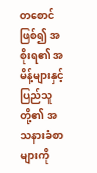တစောင် ဖြစ်၍ အစိုးရ၏ အမိန့်များနှင့် ပြည်သူတို့၏ အသနားခံစာများကို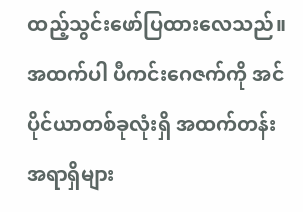ထည့်သွင်းဖော်ပြထားလေသည်။ အထက်ပါ ပီကင်းဂေဇက်ကို အင်ပိုင်ယာတစ်ခုလုံးရှိ အထက်တန်းအရာရှိများ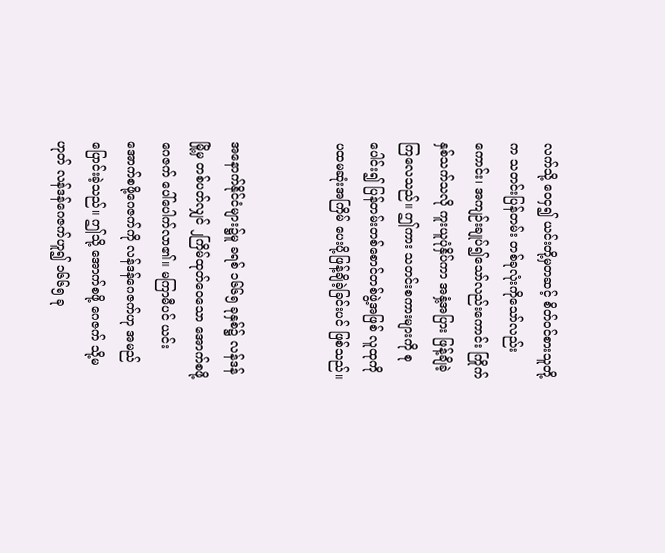လက်သို့ ဝေငှ၍ ယင်းတို့မှတဆင့် စိတ်ဝင်စားသူတို့က သတင်းပြန်တမ်း တစ်ခုလုံးကိုသော်လည်းကောင်း၊ အကျဉ်းချုပ်၍သော်လည်းကောင်း ကြိုက်နှစ်သက်သလို ကူးယူပုံနှိပ်ကာ အနှံ့အပြား ဖြန့်ချိခဲ့ကြလေသည်။ ဤကား သတင်းစကားများကို စုပေါင်း၍ ပြန်တမ်းတစ်စောင်တစ်ဖွဲ့အဖြစ် လူထုကို ပထမဆုံးအကြိမ် ပေးပို့ဖြန့်ချိခဲ့ခြင်းပင် ဖြစ်သည်။


အနောက်နိုင်ငံများ၌မူ ခရစ် ၁၆၆၅ ခုနှစ်၌ လန်ဒန်မြို့မှ တစ်ပတ်လျှင် ၂ကြိမ်ထုတ်ဝေသော အောက်စဖို့ဂေဇက် ပေါ်ပေါက်လာ၏။ မကြာမီပင် ယင်းအောက်စဖို့ဂေဇက်ကို လန်ဒန်ဂေဇက်ဟု အမည်ပြောင်းခဲ့သည်။ ဤသို့ အောက်စဖို့ ဂေဇက် သို့မဟုတ် လန်ဒန်ဂေဇက်ဟူ၍ ၁၆၆၅ ခု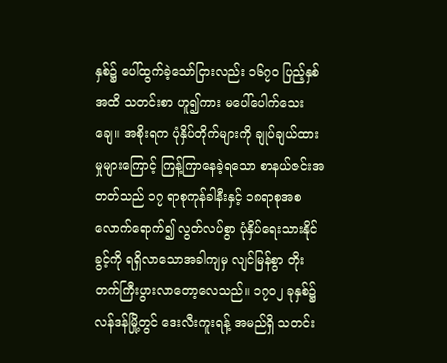နှစ်၌ ပေါ်ထွက်ခဲ့သော်ငြားလည်း ၁၆၇ဝ ပြည့်နှစ်အထိ သတင်းစာ ဟူ၍ကား မပေါ်ပေါက်သေးချေ။ အစိုးရက ပုံနှိပ်တိုက်များကို ချုပ်ချယ်ထားမှုများကြောင့် ကြန့်ကြာနေခဲ့ရသော စာနယ်ဇင်းအတတ်သည် ၁၇ ရာစုကုန်ခါနီးနှင့် ၁၈ရာစုအစလောက်ရောက်၍ လွတ်လပ်စွာ ပုံနှိပ်ရေးသားနိုင်ခွင့်ကို ရရှိလာသောအခါကျမှ လျင်မြန်စွာ တိုးတက်ကြီးပွားလာတော့လေသည်။ ၁၇ဝ၂ ခုနှစ်၌ လန်ဒန်မြို့တွင် ဒေးလီးကူးရန့် အမည်ရှိ သတင်း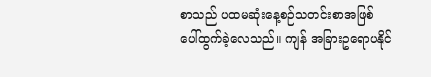စာသည် ပထမဆုံးနေ့စဉ်သတင်းစာအဖြစ် ပေါ်ထွက်ခဲ့လေသည်။ ကျန် အခြားဥရောပနိုင်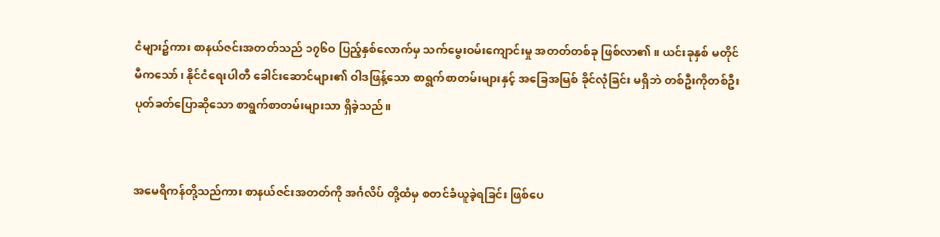ငံများ၌ကား စာနယ်ဇင်းအတတ်သည် ၁၇၆ဝ ပြည့်နှစ်လောက်မှ သက်မွေးဝမ်းကျောင်းမှု အတတ်တစ်ခု ဖြစ်လာ၏။ ယင်းခုနှစ် မတိုင်မီကသော်၊ နိုင်ငံရေးပါတီ ခေါင်းဆောင်များ၏ ဝါဒဖြန့်သော စာရွက်စာတမ်းများနှင့် အခြေအမြစ် ခိုင်လုံခြင်း မရှိဘဲ တစ်ဦးကိုတစ်ဦး ပုတ်ခတ်ပြောဆိုသော စာရွက်စာတမ်းများသာ ရှိခဲ့သည်။


အမေရိကန်တို့သည်ကား စာနယ်ဇင်းအတတ်ကို အင်္ဂလိပ် တို့ထံမှ စတင်ခံယူခဲ့ရခြင်း ဖြစ်ပေ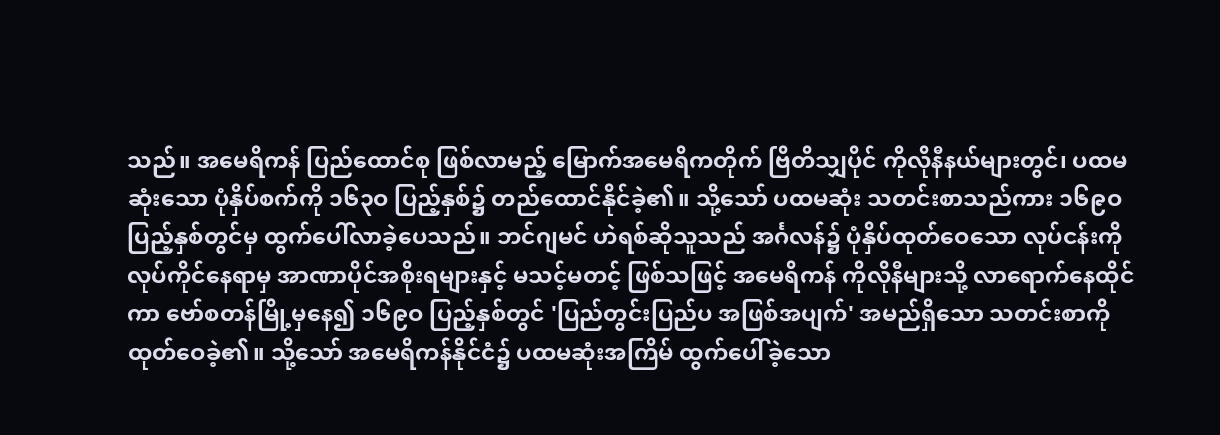သည်။ အမေရိကန် ပြည်ထောင်စု ဖြစ်လာမည့် မြောက်အမေရိကတိုက် ဗြိတိသျှပိုင် ကိုလိုနီနယ်များတွင်၊ ပထမဆုံးသော ပုံနှိပ်စက်ကို ၁၆၃ဝ ပြည့်နှစ်၌ တည်ထောင်နိုင်ခဲ့၏။ သို့သော် ပထမဆုံး သတင်းစာသည်ကား ၁၆၉ဝ ပြည့်နှစ်တွင်မှ ထွက်ပေါ်လာခဲ့ပေသည်။ ဘင်ဂျမင် ဟဲရစ်ဆိုသူသည် အင်္ဂလန်၌ ပုံနှိပ်ထုတ်ဝေသော လုပ်ငန်းကို လုပ်ကိုင်နေရာမှ အာဏာပိုင်အစိုးရများနှင့် မသင့်မတင့် ဖြစ်သဖြင့် အမေရိကန် ကိုလိုနီများသို့ လာရောက်နေထိုင်ကာ ဗော်စတန်မြို့မှနေ၍ ၁၆၉ဝ ပြည့်နှစ်တွင် 'ပြည်တွင်းပြည်ပ အဖြစ်အပျက်' အမည်ရှိသော သတင်းစာကို ထုတ်ဝေခဲ့၏။ သို့သော် အမေရိကန်နိုင်ငံ၌ ပထမဆုံးအကြိမ် ထွက်ပေါ်ခဲ့သော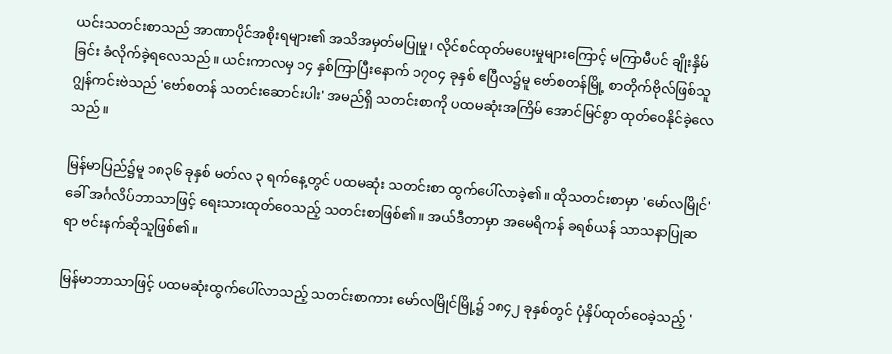ယင်းသတင်းစာသည် အာဏာပိုင်အစိုးရများ၏ အသိအမှတ်မပြုမှု၊ လိုင်စင်ထုတ်မပေးမှုများကြောင့် မကြာမီပင် ချိုးနှိမ်ခြင်း ခံလိုက်ခဲ့ရလေသည်။ ယင်းကာလမှ ၁၄ နှစ်ကြာပြီးနောက် ၁၇ဝ၄ ခုနှစ် ဧပြီလ၌မူ ဗော်စတန်မြို့ စာတိုက်ဗိုလ်ဖြစ်သူ ဂျွန်ကင်းဗဲသည် 'ဗော်စတန် သတင်းဆောင်းပါး' အမည်ရှိ သတင်းစာကို ပထမဆုံးအကြိမ် အောင်မြင်စွာ ထုတ်ဝေနိုင်ခဲ့လေသည်။

မြန်မာပြည်၌မူ ၁၈၃၆ ခုနှစ် မတ်လ ၃ ရက်နေ့တွင် ပထမဆုံး သတင်းစာ ထွက်ပေါ်လာခဲ့၏။ ထိုသတင်းစာမှာ 'မော်လမြိုင်'ခေါ် အင်္ဂလိပ်ဘာသာဖြင့် ရေးသားထုတ်ဝေသည့် သတင်းစာဖြစ်၏။ အယ်ဒီတာမှာ အမေရိကန် ခရစ်ယန် သာသနာပြုဆရာ ဗင်းနက်ဆိုသူဖြစ်၏။

မြန်မာဘာသာဖြင့် ပထမဆုံးထွက်ပေါ်လာသည့် သတင်းစာကား မော်လမြိုင်မြို့၌ ၁၈၄၂ ခုနှစ်တွင် ပုံနှိပ်ထုတ်ဝေခဲ့သည့် '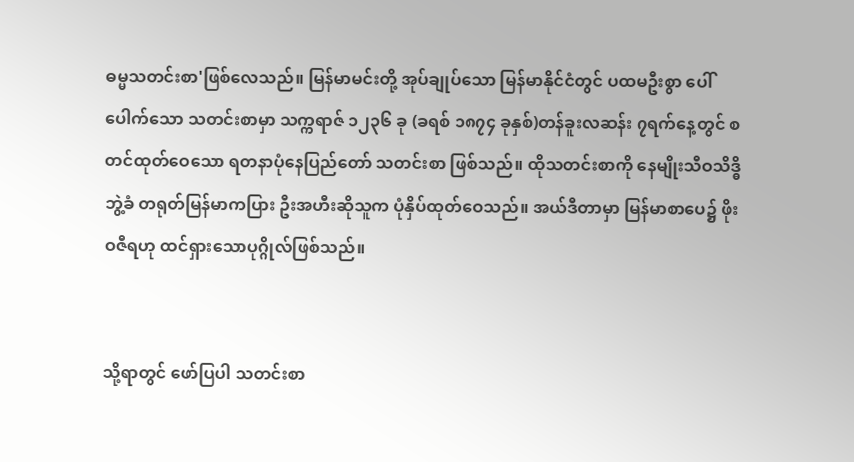ဓမ္မသတင်းစာ'ဖြစ်လေသည်။ မြန်မာမင်းတို့ အုပ်ချုပ်သော မြန်မာနိုင်ငံတွင် ပထမဦးစွာ ပေါ်ပေါက်သော သတင်းစာမှာ သက္ကရာဇ် ၁၂၃၆ ခု (ခရစ် ၁၈၇၄ ခုနှစ်)တန်ခူးလဆန်း ၇ရက်နေ့တွင် စတင်ထုတ်ဝေသော ရတနာပုံနေပြည်တော် သတင်းစာ ဖြစ်သည်။ ထိုသတင်းစာကို နေမျိုးသီဝသိဒ္ဓိ ဘွဲ့ခံ တရုတ်မြန်မာကပြား ဦးအဟီးဆိုသူက ပုံနှိပ်ထုတ်ဝေသည်။ အယ်ဒီတာမှာ မြန်မာစာပေ၌ ဖိုးဝဇီရဟု ထင်ရှားသောပုဂ္ဂိုလ်ဖြစ်သည်။


သို့ရာတွင် ဖော်ပြပါ သတင်းစာ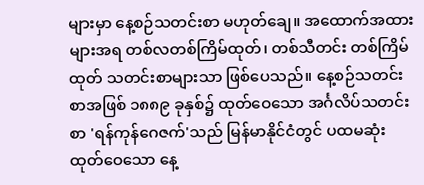များမှာ နေ့စဉ်သတင်းစာ မဟုတ်ချေ။ အထောက်အထားများအရ တစ်လတစ်ကြိမ်ထုတ်၊ တစ်သီတင်း တစ်ကြိမ်ထုတ် သတင်းစာများသာ ဖြစ်ပေသည်။ နေ့စဉ်သတင်းစာအဖြစ် ၁၈၈၉ ခုနှစ်၌ ထုတ်ဝေသော အင်္ဂလိပ်သတင်းစာ 'ရန်ကုန်ဂေဇက်'သည် မြန်မာနိုင်ငံတွင် ပထမဆုံး ထုတ်ဝေသော နေ့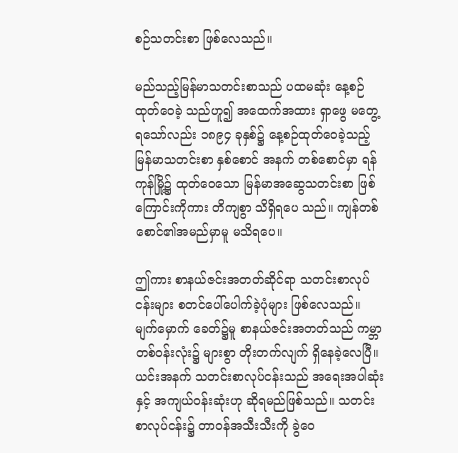စဉ်သတင်းစာ ဖြစ်လေသည်။

မည်သည့်မြန်မာသတင်းစာသည် ပထမဆုံး နေ့စဉ်ထုတ်ဝေခဲ့ သည်ဟူ၍ အထေက်အထား ရှာဖွေ မတွေ့ရသော်လည်း ၁၈၉၄ ခုနှစ်၌ နေ့စဉ်ထုတ်ဝေခဲ့သည့် မြန်မာသတင်းစာ နှစ်စောင် အနက် တစ်စောင်မှာ ရန်ကုန်မြို့၌ ထုတ်ဝေသော မြန်မာအဆွေသတင်းစာ ဖြစ်ကြောင်းကိုကား တိကျစွာ သိရှိရပေ သည်။ ကျန်တစ်စောင်၏အမည်မှာမူ မသိရပေ။

ဤကား စာနယ်ဇင်းအတတ်ဆိုင်ရာ သတင်းစာလုပ်ငန်းများ စတင်ပေါ်ပေါက်ခဲ့ပုံများ ဖြစ်လေသည်။ မျက်မှောက် ခေတ်၌မူ စာနယ်ဇင်းအတတ်သည် ကမ္ဘာတစ်ဝန်းလုံး၌ များစွာ တိုးတက်လျက် ရှိနေခဲ့လေပြီ။ ယင်းအနက် သတင်းစာလုပ်ငန်းသည် အရေးအပါဆုံးနှင့် အကျယ်ဝန်းဆုံးဟု ဆိုရမည်ဖြစ်သည်။ သတင်းစာလုပ်ငန်း၌ တာဝန်အသီးသီးကို ခွဲဝေ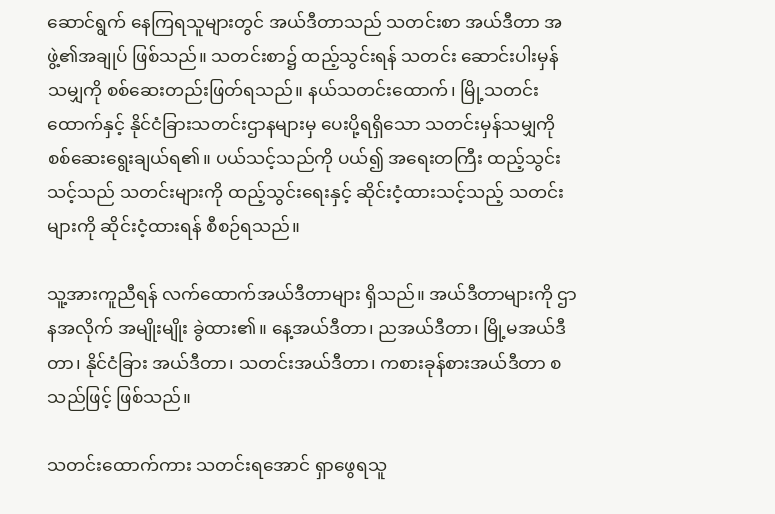ဆောင်ရွက် နေကြရသူများတွင် အယ်ဒီတာသည် သတင်းစာ အယ်ဒီတာ အဖွဲ့၏အချုပ် ဖြစ်သည်။ သတင်းစာ၌ ထည့်သွင်းရန် သတင်း ဆောင်းပါးမှန်သမျှကို စစ်ဆေးတည်းဖြတ်ရသည်။ နယ်သတင်းထောက်၊ မြို့သတင်းထောက်နှင့် နိုင်ငံခြားသတင်းဌာနများမှ ပေးပို့ရရှိသော သတင်းမှန်သမျှကို စစ်ဆေးရွေးချယ်ရ၏။ ပယ်သင့်သည်ကို ပယ်၍ အရေးတကြီး ထည့်သွင်းသင့်သည် သတင်းများကို ထည့်သွင်းရေးနှင့် ဆိုင်းငံ့ထားသင့်သည့် သတင်းများကို ဆိုင်းငံ့ထားရန် စီစဉ်ရသည်။

သူ့အားကူညီရန် လက်ထောက်အယ်ဒီတာများ ရှိသည်။ အယ်ဒီတာများကို ဌာနအလိုက် အမျိုးမျိုး ခွဲထား၏။ နေ့အယ်ဒီတာ၊ ညအယ်ဒီတာ၊ မြို့မအယ်ဒီတာ၊ နိုင်ငံခြား အယ်ဒီတာ၊ သတင်းအယ်ဒီတာ၊ ကစားခုန်စားအယ်ဒီတာ စသည်ဖြင့် ဖြစ်သည်။

သတင်းထောက်ကား သတင်းရအောင် ရှာဖွေရသူ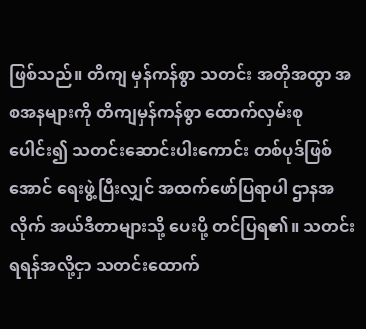ဖြစ်သည်။ တိကျ မှန်ကန်စွာ သတင်း အတိုအထွာ အစအနများကို တိကျမှန်ကန်စွာ ထောက်လှမ်းစုပေါင်း၍ သတင်းဆောင်းပါးကောင်း တစ်ပုဒ်ဖြစ်အောင် ရေးဖွဲ့ပြီးလျှင် အထက်ဖော်ပြရာပါ ဌာနအလိုက် အယ်ဒီတာများသို့ ပေးပို့ တင်ပြရ၏။ သတင်းရရန်အလို့ငှာ သတင်းထောက်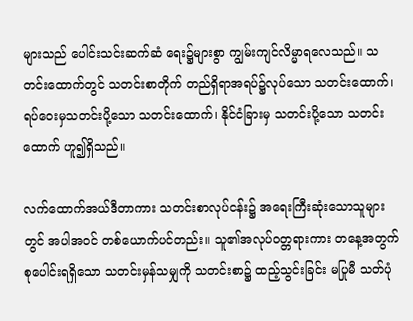များသည် ပေါင်းသင်းဆက်ဆံ ရေး၌များစွာ ကျွမ်းကျင်လိမ္မာရလေသည်။ သတင်းထောက်တွင် သတင်းစာတိုက် တည်ရှိရာအရပ်၌လုပ်သော သတင်းထောက်၊ ရပ်ဝေးမှသတင်းပို့သော သတင်းထောက်၊ နိုင်ငံခြားမှ သတင်းပို့သော သတင်းထောက် ဟူ၍ရှိသည်။

လက်ထောက်အယ်ဒီတာကား သတင်းစာလုပ်ငန်း၌ အရေးကြီးဆုံးသောသူများတွင် အပါအဝင် တစ်ယောက်ပင်တည်း။ သူ၏အလုပ်ဝတ္တရားကား တနေ့အတွက် စုပေါင်းရရှိသော သတင်းမှန်သမျှကို သတင်းစာ၌ ထည့်သွင်းခြင်း မပြုမီ သတ်ပုံ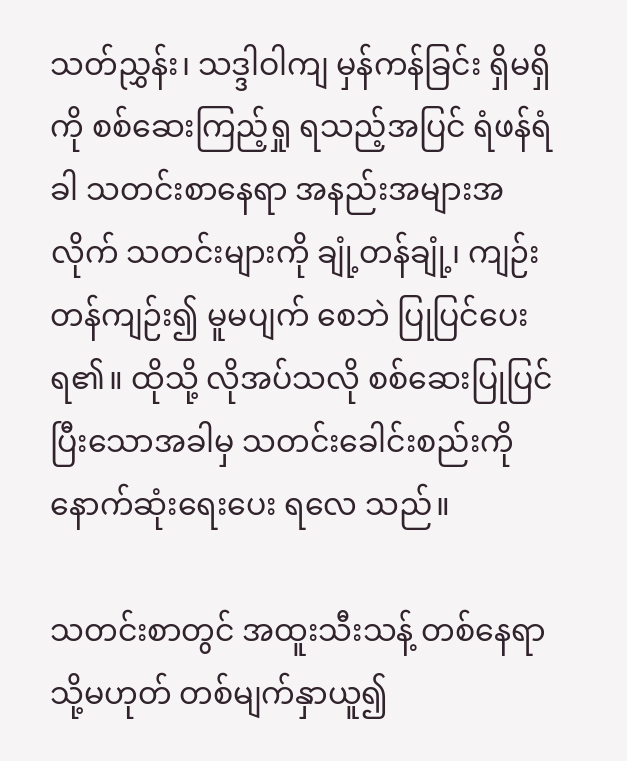သတ်ညွှန်း၊ သဒ္ဒါဝါကျ မှန်ကန်ခြင်း ရှိမရှိကို စစ်ဆေးကြည့်ရှု ရသည့်အပြင် ရံဖန်ရံခါ သတင်းစာနေရာ အနည်းအများအလိုက် သတင်းများကို ချုံ့တန်ချုံ့၊ ကျဉ်းတန်ကျဉ်း၍ မူမပျက် စေဘဲ ပြုပြင်ပေးရ၏။ ထိုသို့ လိုအပ်သလို စစ်ဆေးပြုပြင်ပြီးသောအခါမှ သတင်းခေါင်းစည်းကို နောက်ဆုံးရေးပေး ရလေ သည်။

သတင်းစာတွင် အထူးသီးသန့် တစ်နေရာ သို့မဟုတ် တစ်မျက်နှာယူ၍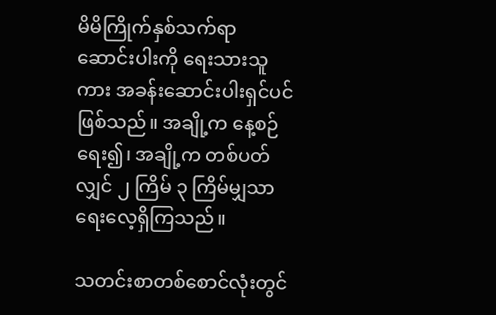မိမိကြိုက်နှစ်သက်ရာ ဆောင်းပါးကို ရေးသားသူကား အခန်းဆောင်းပါးရှင်ပင် ဖြစ်သည်။ အချို့က နေ့စဉ်ရေး၍၊ အချို့က တစ်ပတ်လျှင် ၂ ကြိမ် ၃ ကြိမ်မျှသာ ရေးလေ့ရှိကြသည်။

သတင်းစာတစ်စောင်လုံးတွင်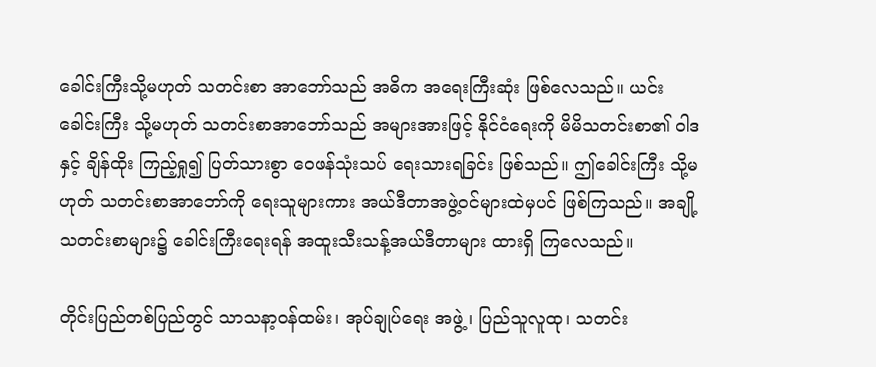ခေါင်းကြီးသို့မဟုတ် သတင်းစာ အာဘော်သည် အဓိက အရေးကြီးဆုံး ဖြစ်လေသည်။ ယင်း ခေါင်းကြီး သို့မဟုတ် သတင်းစာအာဘော်သည် အများအားဖြင့် နိုင်ငံရေးကို မိမိသတင်းစာ၏ ဝါဒနှင့် ချိန်ထိုး ကြည့်ရှု၍ ပြတ်သားစွာ ဝေဖန်သုံးသပ် ရေးသားရခြင်း ဖြစ်သည်။ ဤခေါင်းကြီး သို့မဟုတ် သတင်းစာအာဘော်ကို ရေးသူများကား အယ်ဒီတာအဖွဲ့ဝင်များထဲမှပင် ဖြစ်ကြသည်။ အချို့ သတင်းစာများ၌ ခေါင်းကြီးရေးရန် အထူးသီးသန့်အယ်ဒီတာများ ထားရှိ ကြလေသည်။

တိုင်းပြည်တစ်ပြည်တွင် သာသနာ့ဝန်ထမ်း၊ အုပ်ချုပ်ရေး အဖွဲ့၊ ပြည်သူလူထု၊ သတင်း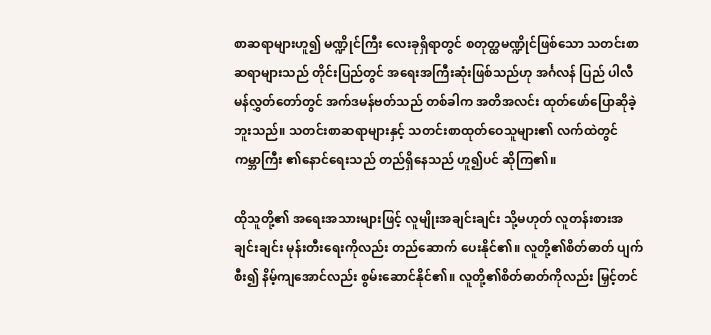စာဆရာများဟူ၍ မဏ္ဍိုင်ကြီး လေးခုရှိရာတွင် စတုတ္ထမဏ္ဍိုင်ဖြစ်သော သတင်းစာဆရာများသည် တိုင်းပြည်တွင် အရေးအကြီးဆုံးဖြစ်သည်ဟု အင်္ဂလန် ပြည် ပါလီမန်လွှတ်တော်တွင် အက်ဒမန်ဗတ်သည် တစ်ခါက အတိအလင်း ထုတ်ဖော်ပြောဆိုခဲ့ဘူးသည်။ သတင်းစာဆရာများနှင့် သတင်းစာထုတ်ဝေသူများ၏ လက်ထဲတွင် ကမ္ဘာကြီး ၏နောင်ရေးသည် တည်ရှိနေသည် ဟူ၍ပင် ဆိုကြ၏။

ထိုသူတို့၏ အရေးအသားများဖြင့် လူမျိုးအချင်းချင်း သို့မဟုတ် လူတန်းစားအချင်းချင်း မုန်းတီးရေးကိုလည်း တည်ဆောက် ပေးနိုင်၏။ လူတို့၏စိတ်ဓာတ် ပျက်စီး၍ နိမ့်ကျအောင်လည်း စွမ်းဆောင်နိုင်၏။ လူတို့၏စိတ်ဓာတ်ကိုလည်း မြှင့်တင်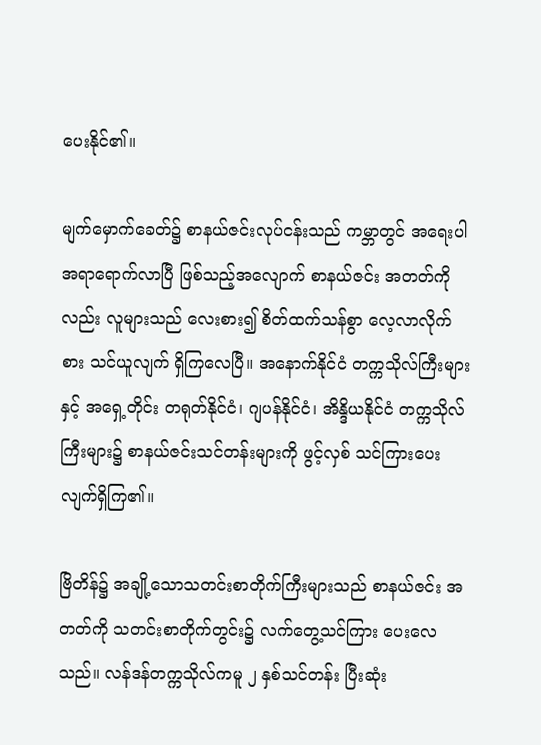ပေးနိုင်၏။

မျက်မှောက်ခေတ်၌ စာနယ်ဇင်းလုပ်ငန်းသည် ကမ္ဘာတွင် အရေးပါအရာရောက်လာပြီ ဖြစ်သည့်အလျောက် စာနယ်ဇင်း အတတ်ကိုလည်း လူများသည် လေးစား၍ စိတ်ထက်သန်စွာ လေ့လာလိုက်စား သင်ယူလျက် ရှိကြလေပြီ။ အနောက်နိုင်ငံ တက္ကသိုလ်ကြီးများနှင့် အရှေ့တိုင်း တရုတ်နိုင်ငံ၊ ဂျပန်နိုင်ငံ၊ အိန္ဒိယနိုင်ငံ တက္ကသိုလ်ကြီးများ၌ စာနယ်ဇင်းသင်တန်းများကို ဖွင့်လှစ် သင်ကြားပေးလျက်ရှိကြ၏။

ဗြိတိန်၌ အချို့သောသတင်းစာတိုက်ကြီးများသည် စာနယ်ဇင်း အတတ်ကို သတင်းစာတိုက်တွင်း၌ လက်တွေ့သင်ကြား ပေးလေသည်။ လန်ဒန်တက္ကသိုလ်ကမူ ၂ နှစ်သင်တန်း ပြီးဆုံး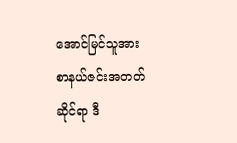အောင်မြင်သူအား စာနယ်ဇင်းအတတ်ဆိုင်ရာ ဒီ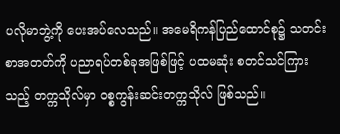ပလိုမာဘွဲ့ကို ပေးအပ်လေသည်။ အမေရိကန်ပြည်ထောင်စု၌ သတင်းစာအတတ်ကို ပညာရပ်တစ်ခုအဖြစ်ဖြင့် ပထမဆုံး စတင်သင်ကြားသည့် တက္ကသိုလ်မှာ ဝစ္စကွန်းဆင်းတက္ကသိုလ် ဖြစ်သည်။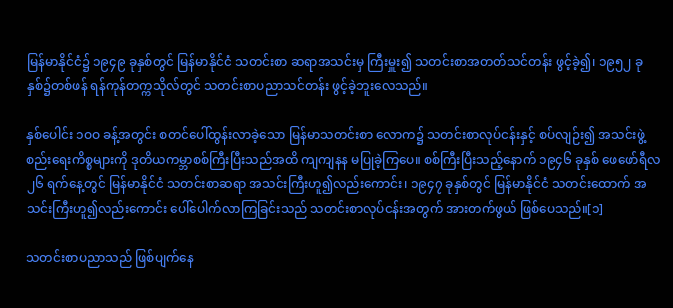မြန်မာနိုင်ငံ၌ ၁၉၄၉ ခုနှစ်တွင် မြန်မာနိုင်ငံ သတင်းစာ ဆရာအသင်းမှ ကြီးမှူး၍ သတင်းစာအတတ်သင်တန်း ဖွင့်ခဲ့၍၊ ၁၉၅၂ ခုနှစ်၌တစ်ဖန် ရန်ကုန်တက္ကသိုလ်တွင် သတင်းစာပညာသင်တန်း ဖွင့်ခဲ့ဘူးလေသည်။

နှစ်ပေါင်း ၁ဝဝ ခန့်အတွင်း စတင်ပေါ်ထွန်းလာခဲ့သော မြန်မာသတင်းစာ လောက၌ သတင်းစာလုပ်ငန်းနှင့် စပ်လျဉ်း၍ အသင်းဖွဲ့စည်းရေးကိစ္စများကို ဒုတိယကမ္ဘာစစ်ကြီးပြီးသည်အထိ ကျကျနန မပြုခဲ့ကြပေ။ စစ်ကြီးပြီးသည့်နောက် ၁၉၄၆ ခုနှစ် ဖေဖော်ရီလ ၂၆ ရက်နေ့တွင် မြန်မာနိုင်ငံ သတင်းစာဆရာ အသင်းကြီးဟူ၍လည်းကောင်း၊ ၁၉၄၇ ခုနှစ်တွင် မြန်မာနိုင်ငံ သတင်းထောက် အသင်းကြီးဟူ၍လည်းကောင်း ပေါ်ပေါက်လာကြခြင်းသည် သတင်းစာလုပ်ငန်းအတွက် အားတက်ဖွယ် ဖြစ်ပေသည်။[၁]

သတင်းစာပညာသည် ဖြစ်ပျက်နေ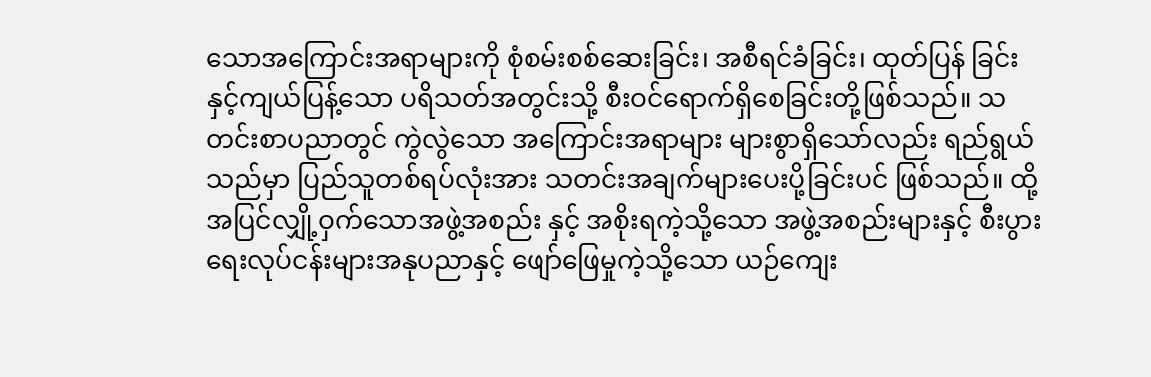သောအကြောင်းအရာများကို စုံစမ်းစစ်ဆေးခြင်း၊ အစီရင်ခံခြင်း၊ ထုတ်ပြန် ခြင်းနှင့်ကျယ်ပြန့်သော ပရိသတ်အတွင်းသို့ စီးဝင်ရောက်ရှိစေခြင်းတို့ဖြစ်သည်။ သတင်းစာပညာတွင် ကွဲလွဲသော အကြောင်းအရာများ များစွာရှိသော်လည်း ရည်ရွယ်သည်မှာ ပြည်သူတစ်ရပ်လုံးအား သတင်းအချက်များပေးပို့ခြင်းပင် ဖြစ်သည်။ ထို့အပြင်လျှို့ဝှက်သောအဖွဲ့အစည်း နှင့် အစိုးရကဲ့သို့သော အဖွဲ့အစည်းများနှင့် စီးပွားရေးလုပ်ငန်းများအနုပညာနှင့် ဖျော်ဖြေမှုကဲ့သို့သော ယဉ်ကျေး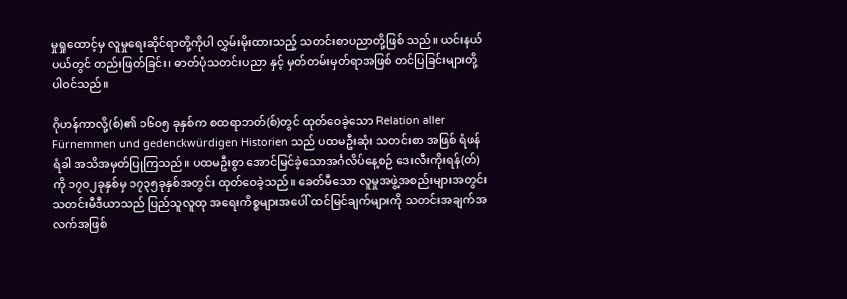မှုရှုထောင့်မှ လူမှုရေးဆိုင်ရာတို့ကိုပါ လွှမ်းမိုးထားသည့် သတင်းစာပညာတို့ဖြစ် သည်။ ယင်းနယ်ပယ်တွင် တည်းဖြတ်ခြင်း၊ ဓာတ်ပုံသတင်းပညာ နှင့် မှတ်တမ်းမှတ်ရာအဖြစ် တင်ပြခြင်းများတို့ ပါဝင်သည်။

ဂိုဟန်ကာလို့(စ်)၏ ၁၆၀၅ ခုနှစ်က စထရာဘတ်(စ်)တွင် ထုတ်ဝေခဲ့သော Relation aller Fürnemmen und gedenckwürdigen Historien သည် ပထမဦးဆုံး သတင်းစာ အဖြစ် ရံဖန်ရံခါ အသိအမှတ်ပြုကြသည်။ ပထမဦးစွာ အောင်မြင်ခဲ့သောအင်္ဂလိပ်နေ့စဉ် ဒေးလီးကိုးရန်(တ်) ကို ၁၇၀၂ခုနှစ်မှ ၁၇၃၅ခုနှစ်အတွင်း ထုတ်ဝေခဲ့သည်။ ခေတ်မီသော လူမှုအဖွဲ့အစည်းများအတွင်း သတင်းမီဒီယာသည် ပြည်သူလူထု အရေးကိစ္စများအပေါ် ထင်မြင်ချက်များကို သတင်းအချက်အလက်အဖြစ်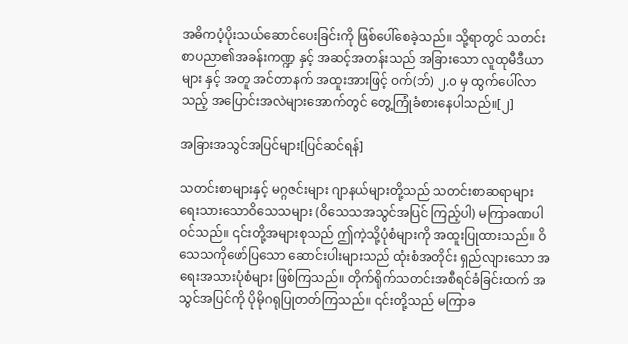အဓိကပံ့ပိုးသယ်ဆောင်ပေးခြင်းကို ဖြစ်ပေါ်စေခဲ့သည်။ သို့ရာတွင် သတင်းစာပညာ၏အခန်းကဏ္ဍ နှင့် အဆင့်အတန်းသည် အခြားသော လူထုမီဒီယာများ နှင့် အတူ အင်တာနက် အထူးအားဖြင့် ဝက်(ဘ်) ၂.၀ မှ ထွက်ပေါ်လာသည့် အပြောင်းအလဲများအောက်တွင် တွေ့ကြုံခံစားနေပါသည်။[၂]

အခြားအသွင်အပြင်များ[ပြင်ဆင်ရန်]

သတင်းစာများနှင့် မဂ္ဂဇင်းများ ဂျာနယ်များတို့သည် သတင်းစာဆရာများ ရေးသားသောဝိသေသများ (ဝိသေသအသွင်အပြင် ကြည့်ပါ) မကြာခဏပါဝင်သည်။ ၎င်းတို့အများစုသည် ဤကဲ့သို့ပုံစံများကို အထူးပြုထားသည်။ ဝိသေသကိုဖော်ပြသော ဆောင်းပါးများသည် ထုံးစံအတိုင်း ရှည်လျားသော အရေးအသားပုံစံများ ဖြစ်ကြသည်။ တိုက်ရိုက်သတင်းအစီရင်ခံခြင်းထက် အသွင်အပြင်ကို ပိုမိုဂရုပြုတတ်ကြသည်။ ၎င်းတို့သည် မကြာခ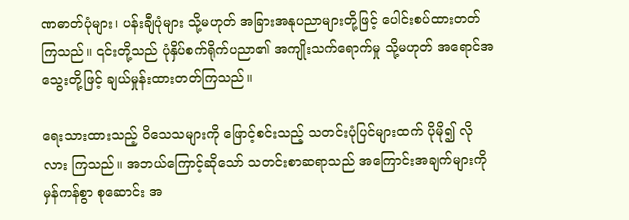ဏဓာတ်ပုံများ၊ ပန်းချီပုံများ သို့မဟုတ် အခြားအနုပညာများတို့ဖြင့် ပေါင်းစပ်ထားတတ်ကြသည်။ ၎င်းတို့သည် ပုံနှိပ်စက်ရိုက်ပညာ၏ အကျိုးသက်ရောက်မှု သို့မဟုတ် အရောင်အသွေးတို့ဖြင့် ချယ်မှုန်းထားတတ်ကြသည်။

ရေးသားထားသည့် ဝိသေသများကို ဖြောင့်စင်းသည့် သတင်းပုံပြင်များထက် ပိုမို၍ လိုလား ကြသည်။ အဘယ်ကြောင့်ဆိုသော် သတင်းစာဆရာသည် အကြောင်းအချက်များကို မှန်ကန်စွာ စုဆောင်း အ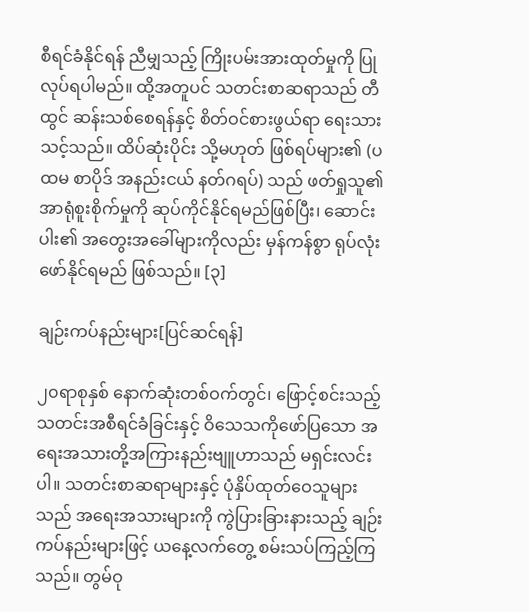စီရင်ခံနိုင်ရန် ညီမျှသည့် ကြိုးပမ်းအားထုတ်မှုကို ပြုလုပ်ရပါမည်။ ထို့အတူပင် သတင်းစာဆရာသည် တီထွင် ဆန်းသစ်စေရန်နှင့် စိတ်ဝင်စားဖွယ်ရာ ရေးသားသင့်သည်။ ထိပ်ဆုံးပိုင်း သို့မဟုတ် ဖြစ်ရပ်များ၏ (ပထမ စာပိုဒ် အနည်းငယ် နတ်ဂရပ်) သည် ဖတ်ရှုသူ၏ အာရုံစူးစိုက်မှုကို ဆုပ်ကိုင်နိုင်ရမည်ဖြစ်ပြီး၊ ဆောင်းပါး၏ အတွေးအခေါ်များကိုလည်း မှန်ကန်စွာ ရုပ်လုံးဖော်နိုင်ရမည် ဖြစ်သည်။ [၃]

ချဉ်းကပ်နည်းများ[ပြင်ဆင်ရန်]

၂၀ရာစုနှစ် နောက်ဆုံးတစ်ဝက်တွင်၊ ဖြောင့်စင်းသည့် သတင်းအစီရင်ခံခြင်းနှင့် ဝိသေသကိုဖော်ပြသော အရေးအသားတို့အကြားနည်းဗျူဟာသည် မရှင်းလင်းပါ။ သတင်းစာဆရာများနှင့် ပုံနှိပ်ထုတ်ဝေသူများ သည် အရေးအသားများကို ကွဲပြားခြားနားသည့် ချဉ်းကပ်နည်းများဖြင့် ယနေ့လက်တွေ့ စမ်းသပ်ကြည့်ကြသည်။ တွမ်ဝု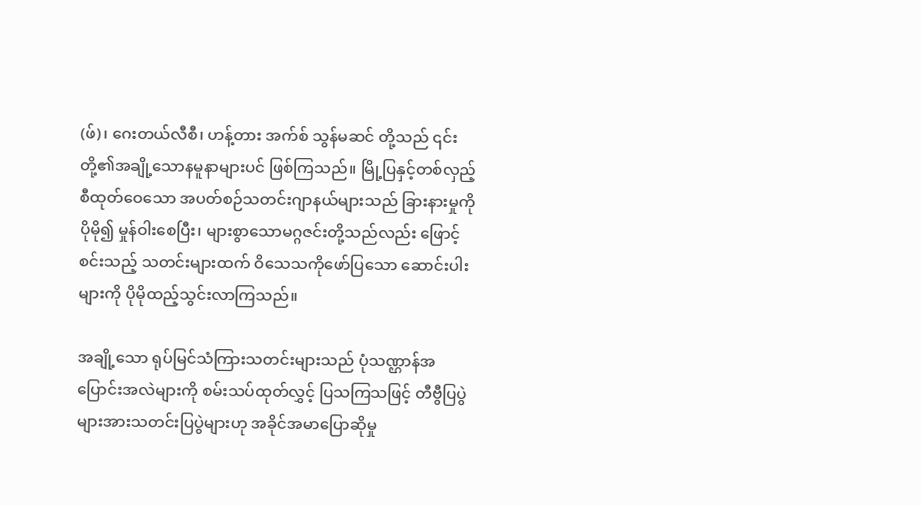(ဖ်)၊ ဂေးတယ်လီစီ၊ ဟန့်တား အက်စ် သွန်မဆင် တို့သည် ၎င်းတို့၏အချို့သောနမူနာများပင် ဖြစ်ကြသည်။ မြို့ပြနှင့်တစ်လှည့်စီထုတ်ဝေသော အပတ်စဉ်သတင်းဂျာနယ်များသည် ခြားနားမှုကို ပိုမို၍ မှုန်ဝါးစေပြီး၊ များစွာသောမဂ္ဂဇင်းတို့သည်လည်း ဖြောင့်စင်းသည့် သတင်းများထက် ဝိသေသကိုဖော်ပြသော ဆောင်းပါးများကို ပိုမိုထည့်သွင်းလာကြသည်။

အချို့သော ရုပ်မြင်သံကြားသတင်းများသည် ပုံသဏ္ဌာန်အပြောင်းအလဲများကို စမ်းသပ်ထုတ်လွှင့် ပြသကြသဖြင့် တီဗွီပြပွဲများအားသတင်းပြပွဲများဟု အခိုင်အမာပြောဆိုမှု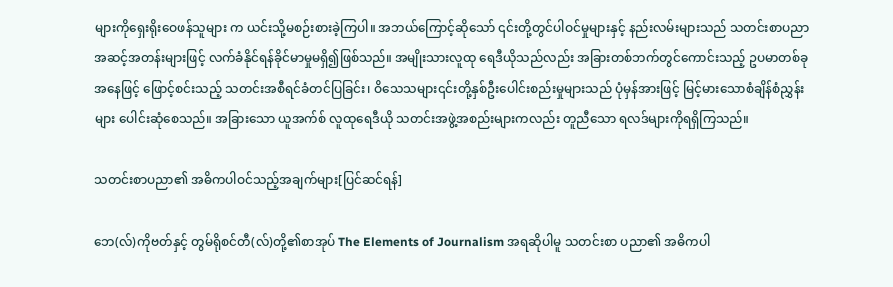များကိုရှေးရိုးဝေဖန်သူများ က ယင်းသို့မစဉ်းစားခဲ့ကြပါ။ အဘယ်ကြောင့်ဆိုသော် ၎င်းတို့တွင်ပါဝင်မှုများနှင့် နည်းလမ်းများသည် သတင်းစာပညာအဆင့်အတန်းများဖြင့် လက်ခံနိုင်ရန်ခိုင်မာမှုမရှိ၍ဖြစ်သည်။ အမျိုးသားလူထု ရေဒီယိုသည်လည်း အခြားတစ်ဘက်တွင်ကောင်းသည့် ဥပမာတစ်ခုအနေဖြင့် ဖြောင့်စင်းသည့် သတင်းအစီရင်ခံတင်ပြခြင်း၊ ဝိသေသများ၎င်းတို့နှစ်ဦးပေါင်းစည်းမှုများသည် ပုံမှန်အားဖြင့် မြင့်မားသောစံချိန်စံညွှန်းများ ပေါင်းဆုံစေသည်။ အခြားသော ယူအက်စ် လူထုရေဒီယို သတင်းအဖွဲ့အစည်းများကလည်း တူညီသော ရလဒ်များကိုရရှိကြသည်။

သတင်းစာပညာ၏ အဓိကပါဝင်သည့်အချက်များ[ပြင်ဆင်ရန်]

ဘေ(လ်)ကိုဗတ်နှင့် တွမ်ရိုစင်တီ(လ်)တို့၏စာအုပ် The Elements of Journalism အရဆိုပါမူ သတင်းစာ ပညာ၏ အဓိကပါ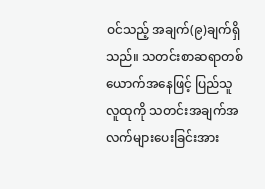ဝင်သည့် အချက်(၉)ချက်ရှိသည်။ သတင်းစာဆရာတစ်ယောက်အနေဖြင့် ပြည်သူလူထုကို သတင်းအချက်အလက်များပေးခြင်းအား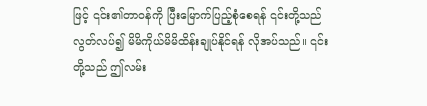ဖြင့် ၎င်း၏တာဝန်ကို ပြီးမြောက်ပြည့်စုံစေရန် ၎င်းတို့သည် လွတ်လပ်၍ မိမိကိုယ်မိမိထိန်းချုပ်နိုင်ရန် လိုအပ်သည်။ ၎င်းတို့သည် ဤလမ်း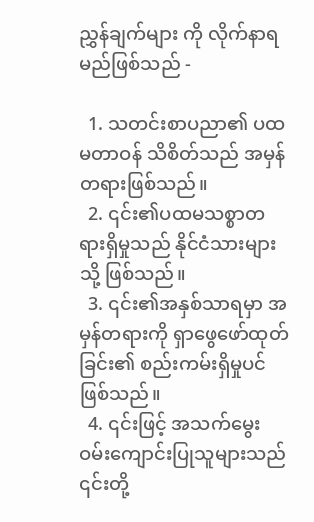ညွှန်ချက်များ ကို လိုက်နာရမည်ဖြစ်သည် -

  1. သတင်းစာပညာ၏ ပထမတာဝန် သိစိတ်သည် အမှန်တရားဖြစ်သည်။
  2. ၎င်း၏ပထမသစ္စာတရားရှိမှုသည် နိုင်ငံသားများသို့ ဖြစ်သည်။
  3. ၎င်း၏အနှစ်သာရမှာ အမှန်တရားကို ရှာဖွေဖော်ထုတ် ခြင်း၏ စည်းကမ်းရှိမှုပင်ဖြစ်သည်။
  4. ၎င်းဖြင့် အသက်မွေးဝမ်းကျောင်းပြုသူများသည် ၎င်းတို့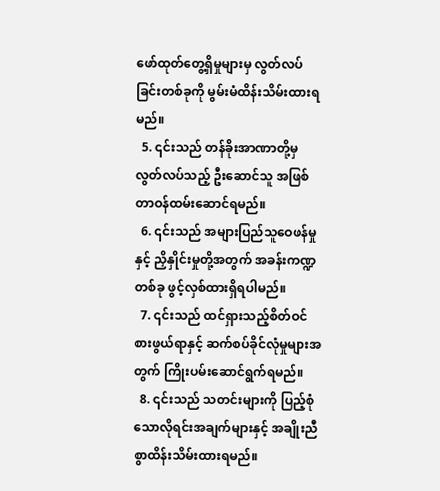ဖော်ထုတ်တွေ့ရှိမှုများမှ လွတ်လပ်ခြင်းတစ်ခုကို မွမ်းမံထိန်းသိမ်းထားရမည်။
  5. ၎င်းသည် တန်ခိုးအာဏာတို့မှ လွတ်လပ်သည့် ဦးဆောင်သူ အဖြစ် တာဝန်ထမ်းဆောင်ရမည်။
  6. ၎င်းသည် အများပြည်သူဝေဖန်မှုနှင့် ညှိနှိုင်းမှုတို့အတွက် အခန်းကဏ္ဍတစ်ခု ဖွင့်လှစ်ထားရှိရပါမည်။
  7. ၎င်းသည် ထင်ရှားသည့်စိတ်ဝင်စားဖွယ်ရာနှင့် ဆက်စပ်ခိုင်လုံမှုများအတွက် ကြိုးပမ်းဆောင်ရွက်ရမည်။
  8. ၎င်းသည် သတင်းများကို ပြည့်စုံသောလိုရင်းအချက်များနှင့် အချိုးညီစွာထိန်းသိမ်းထားရမည်။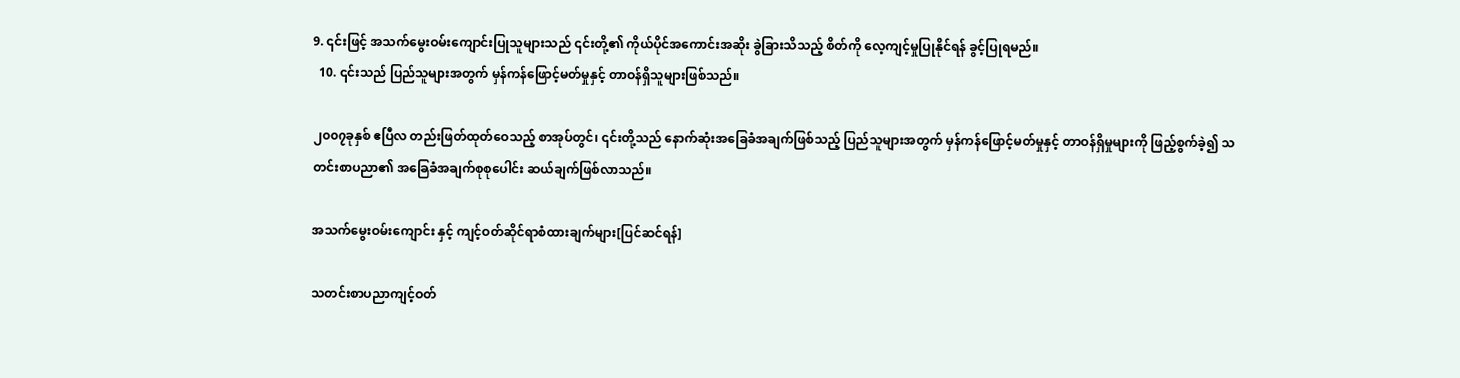9. ၎င်းဖြင့် အသက်မွေးဝမ်းကျောင်းပြုသူများသည် ၎င်းတို့၏ ကိုယ်ပိုင်အကောင်းအဆိုး ခွဲခြားသိသည့် စိတ်ကို လေ့ကျင့်မှုပြုနိုင်ရန် ခွင့်ပြုရမည်။
  10. ၎င်းသည် ပြည်သူများအတွက် မှန်ကန်ဖြောင့်မတ်မှုနှင့် တာဝန်ရှိသူများဖြစ်သည်။

၂၀၀၇ခုနှစ် ဧပြီလ တည်းဖြတ်ထုတ်ဝေသည့် စာအုပ်တွင်၊ ၎င်းတို့သည် နောက်ဆုံးအခြေခံအချက်ဖြစ်သည့် ပြည်သူများအတွက် မှန်ကန်ဖြောင့်မတ်မှုနှင့် တာဝန်ရှိမှုများကို ဖြည့်စွက်ခဲ့၍ သတင်းစာပညာ၏ အခြေခံအချက်စုစုပေါင်း ဆယ်ချက်ဖြစ်လာသည်။

အသက်မွေးဝမ်းကျောင်း နှင့် ကျင့်ဝတ်ဆိုင်ရာစံထားချက်များ[ပြင်ဆင်ရန်]

သတင်းစာပညာကျင့်ဝတ်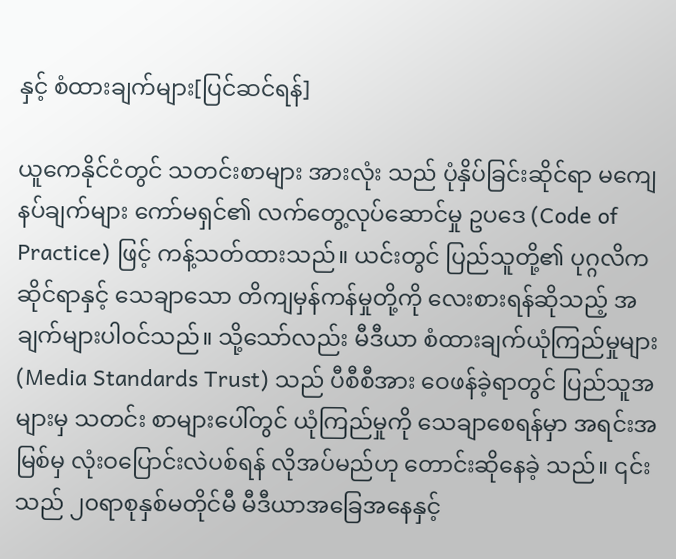နှင့် စံထားချက်များ[ပြင်ဆင်ရန်]

ယူကေနိုင်ငံတွင် သတင်းစာများ အားလုံး သည် ပုံနှိပ်ခြင်းဆိုင်ရာ မကျေနပ်ချက်များ ကော်မရှင်၏ လက်တွေ့လုပ်ဆောင်မှု ဥပဒေ (Code of Practice) ဖြင့် ကန့်သတ်ထားသည်။ ယင်းတွင် ပြည်သူတို့၏ ပုဂ္ဂလိကဆိုင်ရာနှင့် သေချာသော တိကျမှန်ကန်မှုတို့ကို လေးစားရန်ဆိုသည့် အချက်များပါဝင်သည်။ သို့သော်လည်း မီဒီယာ စံထားချက်ယုံကြည်မှုများ (Media Standards Trust) သည် ပီစီစီအား ဝေဖန်ခဲ့ရာတွင် ပြည်သူအများမှ သတင်း စာများပေါ်တွင် ယုံကြည်မှုကို သေချာစေရန်မှာ အရင်းအမြစ်မှ လုံးဝပြောင်းလဲပစ်ရန် လိုအပ်မည်ဟု တောင်းဆိုနေခဲ့ သည်။ ၎င်းသည် ၂၀ရာစုနှစ်မတိုင်မီ မီဒီယာအခြေအနေနှင့်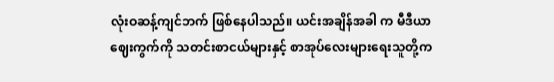လုံးဝဆန့်ကျင်ဘက် ဖြစ်နေပါသည်။ ယင်းအချိန်အခါ က မီဒီယာဈေးကွက်ကို သတင်းစာငယ်များနှင့် စာအုပ်လေးများရေးသူတို့က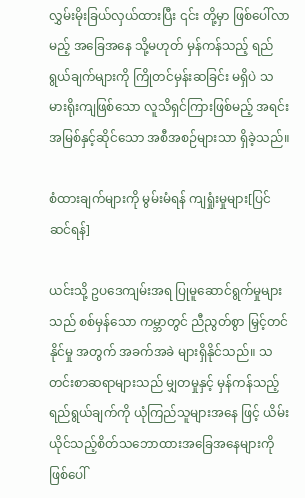လွှမ်းမိုးခြယ်လှယ်ထားပြီး ၎င်း တို့မှာ ဖြစ်ပေါ်လာမည့် အခြေအနေ သို့မဟုတ် မှန်ကန်သည့် ရည်ရွယ်ချက်များကို ကြိုတင်မှန်းဆခြင်း မရှိပဲ သမားရိုးကျဖြစ်သော လူသိရှင်ကြားဖြစ်မည့် အရင်းအမြစ်နှင့်ဆိုင်သော အစီအစဉ်များသာ ရှိခဲ့သည်။

စံထားချက်များကို မွမ်းမံရန် ကျရှုံးမှုများ[ပြင်ဆင်ရန်]

ယင်းသို့ ဥပဒေကျမ်းအရ ပြုမူဆောင်ရွက်မှုများသည် စစ်မှန်သော ကမ္ဘာတွင် ညီညွတ်စွာ မြှင့်တင်နိုင်မှု အတွက် အခက်အခဲ များရှိနိုင်သည်။ သတင်းစာဆရာများသည် မျှတမှုနှင့် မှန်ကန်သည့်ရည်ရွယ်ချက်ကို ယုံကြည်သူများအနေ ဖြင့် ယိမ်းယိုင်သည့်စိတ်သဘောထားအခြေအနေများကို ဖြစ်ပေါ်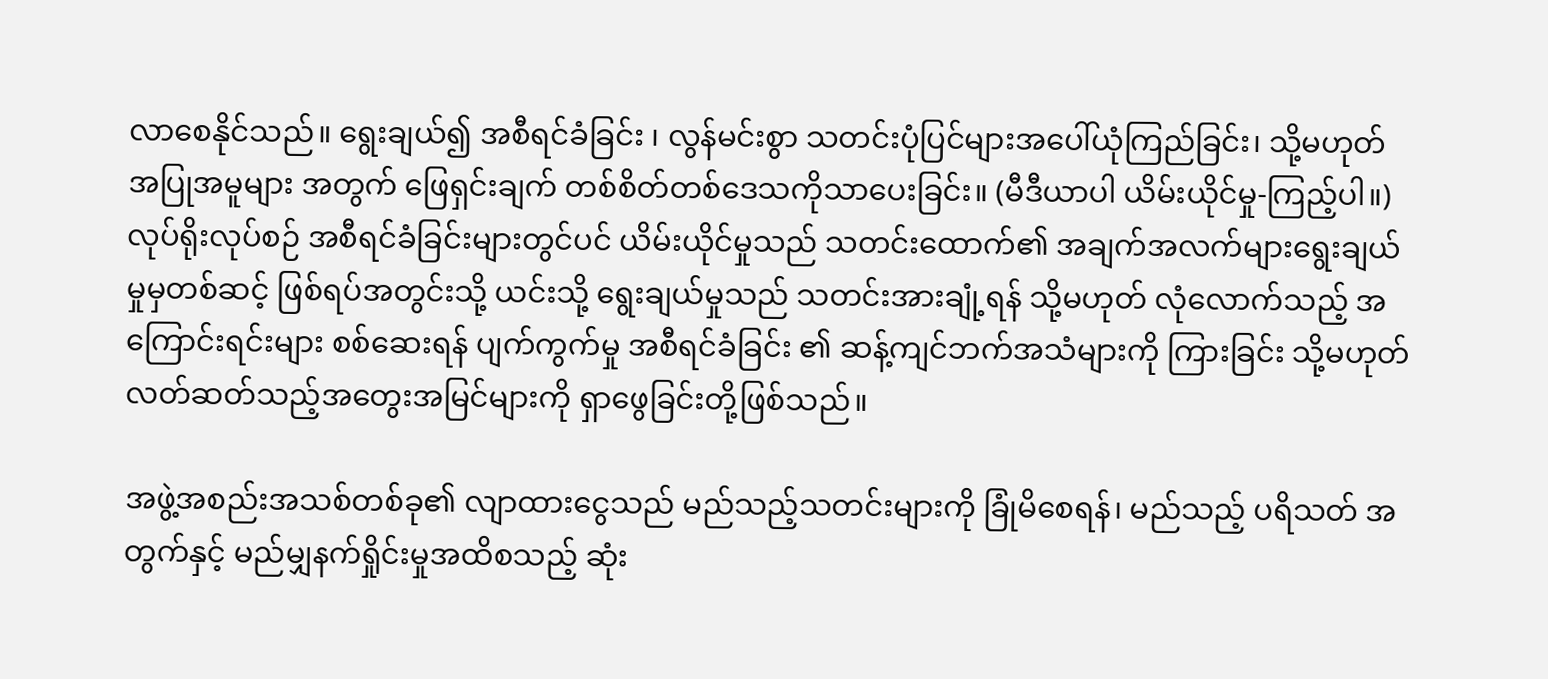လာစေနိုင်သည်။ ရွေးချယ်၍ အစီရင်ခံခြင်း ၊ လွန်မင်းစွာ သတင်းပုံပြင်များအပေါ်ယုံကြည်ခြင်း၊ သို့မဟုတ် အပြုအမူများ အတွက် ဖြေရှင်းချက် တစ်စိတ်တစ်ဒေသကိုသာပေးခြင်း။ (မီဒီယာပါ ယိမ်းယိုင်မှု-ကြည့်ပါ။) လုပ်ရိုးလုပ်စဉ် အစီရင်ခံခြင်းများတွင်ပင် ယိမ်းယိုင်မှုသည် သတင်းထောက်၏ အချက်အလက်များရွေးချယ်မှုမှတစ်ဆင့် ဖြစ်ရပ်အတွင်းသို့ ယင်းသို့ ရွေးချယ်မှုသည် သတင်းအားချုံ့ရန် သို့မဟုတ် လုံလောက်သည့် အကြောင်းရင်းများ စစ်ဆေးရန် ပျက်ကွက်မှု အစီရင်ခံခြင်း ၏ ဆန့်ကျင်ဘက်အသံများကို ကြားခြင်း သို့မဟုတ် လတ်ဆတ်သည့်အတွေးအမြင်များကို ရှာဖွေခြင်းတို့ဖြစ်သည်။

အဖွဲ့အစည်းအသစ်တစ်ခု၏ လျာထားငွေသည် မည်သည့်သတင်းများကို ခြုံမိစေရန်၊ မည်သည့် ပရိသတ် အတွက်နှင့် မည်မျှနက်ရှိုင်းမှုအထိစသည့် ဆုံး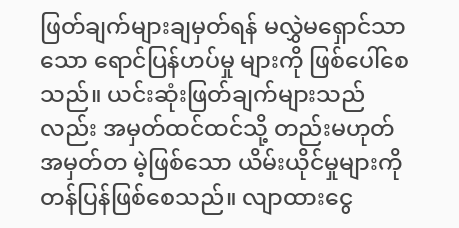ဖြတ်ချက်များချမှတ်ရန် မလွှဲမရှောင်သာသော ရောင်ပြန်ဟပ်မှု များကို ဖြစ်ပေါ်စေသည်။ ယင်းဆုံးဖြတ်ချက်များသည်လည်း အမှတ်ထင်ထင်သို့ တည်းမဟုတ် အမှတ်တ မဲ့ဖြစ်သော ယိမ်းယိုင်မှုများကို တန်ပြန်ဖြစ်စေသည်။ လျာထားငွေ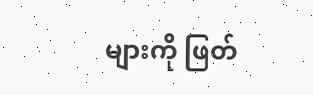များကို ဖြတ်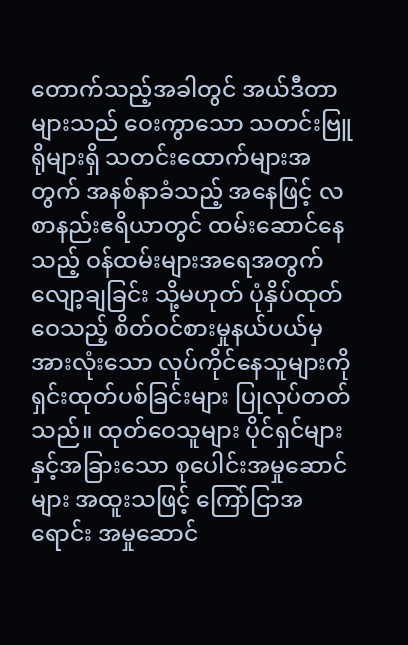တောက်သည့်အခါတွင် အယ်ဒီတာများသည် ဝေးကွာသော သတင်းဗြူရိုများရှိ သတင်းထောက်များအတွက် အနစ်နာခံသည့် အနေဖြင့် လစာနည်းဧရိယာတွင် ထမ်းဆောင်နေသည့် ဝန်ထမ်းများအရေအတွက် လျော့ချခြင်း သို့မဟုတ် ပုံနှိပ်ထုတ်ဝေသည့် စိတ်ဝင်စားမှုနယ်ပယ်မှ အားလုံးသော လုပ်ကိုင်နေသူများကို ရှင်းထုတ်ပစ်ခြင်းများ ပြုလုပ်တတ်သည်။ ထုတ်ဝေသူများ ပိုင်ရှင်များနှင့်အခြားသော စုပေါင်းအမှုဆောင်များ အထူးသဖြင့် ကြော်ငြာအရောင်း အမှုဆောင်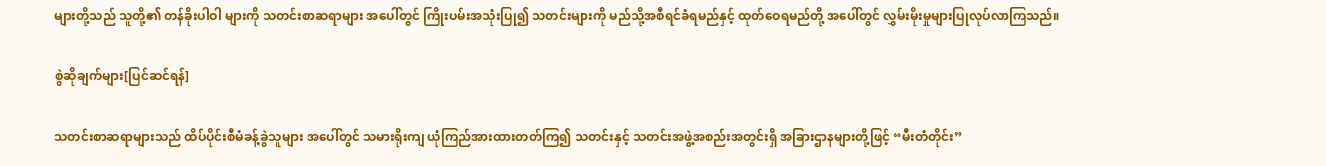များတို့သည် သူတို့၏ တန်ခိုးပါဝါ များကို သတင်းစာဆရာများ အပေါ်တွင် ကြိုးပမ်းအသုံးပြု၍ သတင်းများကို မည်သို့အစီရင်ခံရမည်နှင့် ထုတ်ဝေရမည်တို့ အပေါ်တွင် လွှမ်းမိုးမှုများပြုလုပ်လာကြသည်။

စွဲဆိုချက်များ[ပြင်ဆင်ရန်]

သတင်းစာဆရာများသည် ထိပ်ပိုင်းစီမံခန့်ခွဲသူများ အပေါ်တွင် သမားရိုးကျ ယုံကြည်အားထားတတ်ကြ၍ သတင်းနှင့် သတင်းအဖွဲ့အစည်းအတွင်းရှိ အခြားဌာနများတို့ဖြင့် “မီးတံတိုင်း”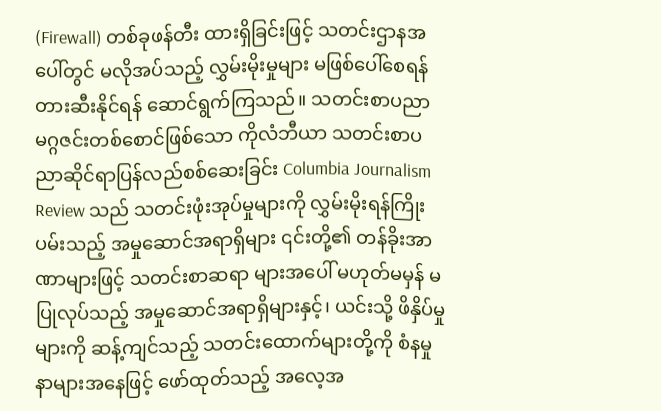(Firewall) တစ်ခုဖန်တီး ထားရှိခြင်းဖြင့် သတင်းဌာနအပေါ်တွင် မလိုအပ်သည့် လွှမ်းမိုးမှုများ မဖြစ်ပေါ်စေရန် တားဆီးနိုင်ရန် ဆောင်ရွက်ကြသည်။ သတင်းစာပညာ မဂ္ဂဇင်းတစ်စောင်ဖြစ်သော ကိုလံဘီယာ သတင်းစာပညာဆိုင်ရာပြန်လည်စစ်ဆေးခြင်း Columbia Journalism Review သည် သတင်းဖုံးအုပ်မှုများကို လွှမ်းမိုးရန်ကြိုးပမ်းသည့် အမှုဆောင်အရာရှိများ ၎င်းတို့၏ တန်ခိုးအာဏာများဖြင့် သတင်းစာဆရာ များအပေါ် မဟုတ်မမှန် မပြုလုပ်သည့် အမှုဆောင်အရာရှိများနှင့်၊ ယင်းသို့ ဖိနှိပ်မှုများကို ဆန့်ကျင်သည့် သတင်းထောက်များတို့ကို စံနမှုနာများအနေဖြင့် ဖော်ထုတ်သည့် အလေ့အ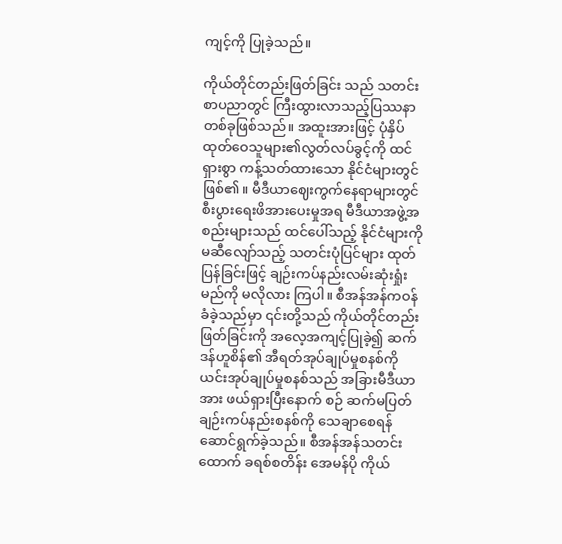ကျင့်ကို ပြုခဲ့သည်။

ကိုယ်တိုင်တည်းဖြတ်ခြင်း သည် သတင်းစာပညာတွင် ကြီးထွားလာသည့်ပြဿနာတစ်ခုဖြစ်သည်။ အထူးအားဖြင့် ပုံနှိပ်ထုတ်ဝေသူများ၏လွတ်လပ်ခွင့်ကို ထင်ရှားစွာ ကန့်သတ်ထားသော နိုင်ငံများတွင်ဖြစ်၏။ မီဒီယာဈေးကွက်နေရာများတွင် စီးပွားရေးဖိအားပေးမှုအရ မီဒီယာအဖွဲ့အစည်းများသည် ထင်ပေါ်သည့် နိုင်ငံများကို မဆီလျော်သည့် သတင်းပုံပြင်များ ထုတ်ပြန်ခြင်းဖြင့် ချဉ်းကပ်နည်းလမ်းဆုံးရှုံးမည်ကို မလိုလား ကြပါ။ စီအန်အန်ကဝန်ခံခဲ့သည်မှာ ၎င်းတို့သည် ကိုယ်တိုင်တည်းဖြတ်ခြင်းကို အလေ့အကျင့်ပြုခဲ့၍ ဆက်ဒန်ဟူစိန်၏ အီရတ်အုပ်ချုပ်မှုစနစ်ကို ယင်းအုပ်ချုပ်မှုစနစ်သည် အခြားမီဒီယာအား ဖယ်ရှားပြီးနောက် စဉ် ဆက်မပြတ် ချဉ်းကပ်နည်းစနစ်ကို သေချာစေရန် ဆောင်ရွက်ခဲ့သည်။ စီအန်အန်သတင်းထောက် ခရစ်စတိန်း အေမန်ပို ကိုယ်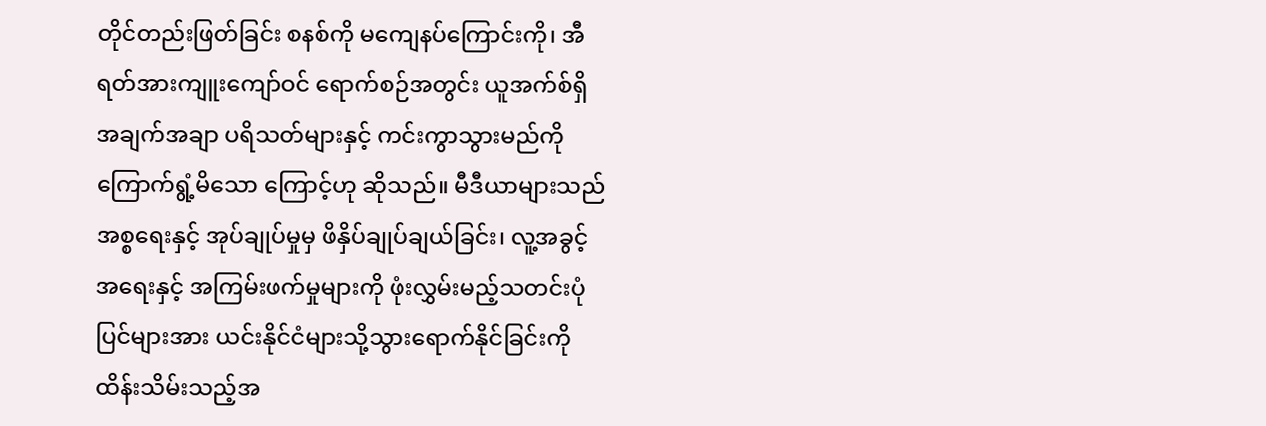တိုင်တည်းဖြတ်ခြင်း စနစ်ကို မကျေနပ်ကြောင်းကို၊ အီရတ်အားကျူးကျော်ဝင် ရောက်စဉ်အတွင်း ယူအက်စ်ရှိ အချက်အချာ ပရိသတ်များနှင့် ကင်းကွာသွားမည်ကို ကြောက်ရွံ့မိသော ကြောင့်ဟု ဆိုသည်။ မီဒီယာများသည် အစ္စရေးနှင့် အုပ်ချုပ်မှုမှ ဖိနှိပ်ချုပ်ချယ်ခြင်း၊ လူ့အခွင့် အရေးနှင့် အကြမ်းဖက်မှုများကို ဖုံးလွှမ်းမည့်သတင်းပုံပြင်များအား ယင်းနိုင်ငံများသို့သွားရောက်နိုင်ခြင်းကို ထိန်းသိမ်းသည့်အ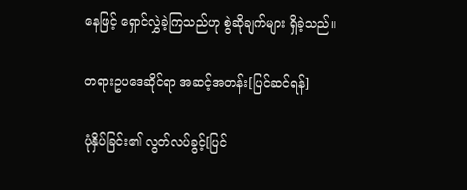နေဖြင့် ရှောင်လွှဲခဲ့ကြသည်ဟု စွဲဆိုချက်များ ရှိခဲ့သည်။

တရားဥပဒေဆိုင်ရာ အဆင့်အတန်း[ပြင်ဆင်ရန်]

ပုံနှိပ်ခြင်း၏ လွတ်လပ်ခွင့်[ပြင်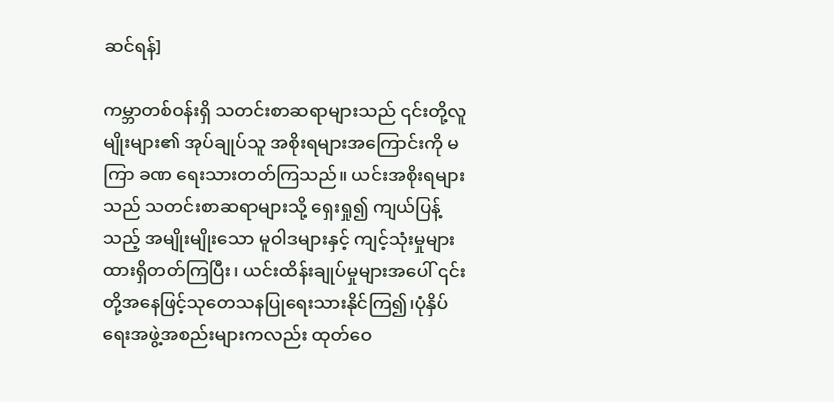ဆင်ရန်]

ကမ္ဘာတစ်ဝန်းရှိ သတင်းစာဆရာများသည် ၎င်းတို့လူမျိုးများ၏ အုပ်ချုပ်သူ အစိုးရများအကြောင်းကို မကြာ ခဏ ရေးသားတတ်ကြသည်။ ယင်းအစိုးရများသည် သတင်းစာဆရာများသို့ ရှေးရှု၍ ကျယ်ပြန့်သည့် အမျိုးမျိုးသော မူဝါဒများနှင့် ကျင့်သုံးမှုများထားရှိတတ်ကြပြီး၊ ယင်းထိန်းချုပ်မှုများအပေါ် ၎င်းတို့အနေဖြင့်သုတေသနပြုရေးသားနိုင်ကြ၍၊ပုံနှိပ်ရေးအဖွဲ့အစည်းများကလည်း ထုတ်ဝေ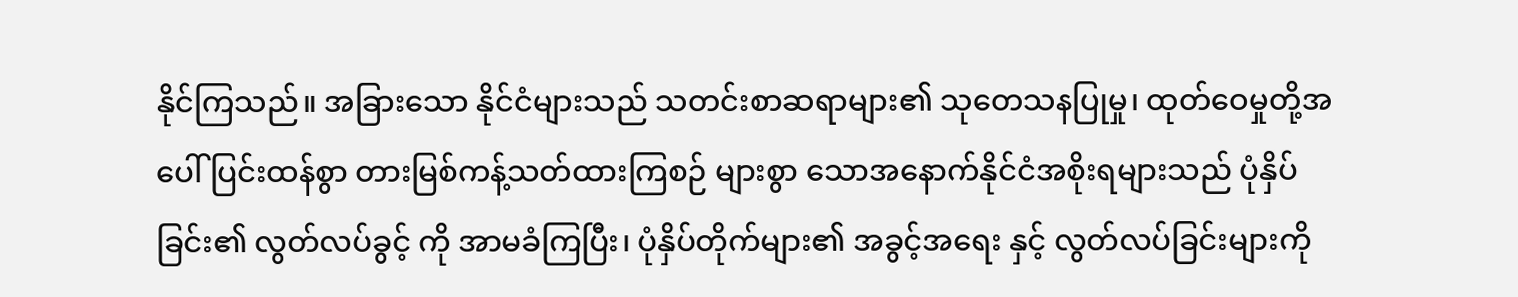နိုင်ကြသည်။ အခြားသော နိုင်ငံများသည် သတင်းစာဆရာများ၏ သုတေသနပြုမှု၊ ထုတ်ဝေမှုတို့အပေါ် ပြင်းထန်စွာ တားမြစ်ကန့်သတ်ထားကြစဉ် များစွာ သောအနောက်နိုင်ငံအစိုးရများသည် ပုံနှိပ်ခြင်း၏ လွတ်လပ်ခွင့် ကို အာမခံကြပြီး၊ ပုံနှိပ်တိုက်များ၏ အခွင့်အရေး နှင့် လွတ်လပ်ခြင်းများကို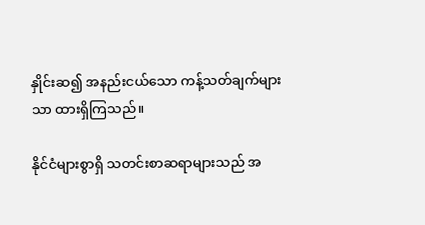နှိုင်းဆ၍ အနည်းငယ်သော ကန့်သတ်ချက်များသာ ထားရှိကြသည်။

နိုင်ငံများစွာရှိ သတင်းစာဆရာများသည် အ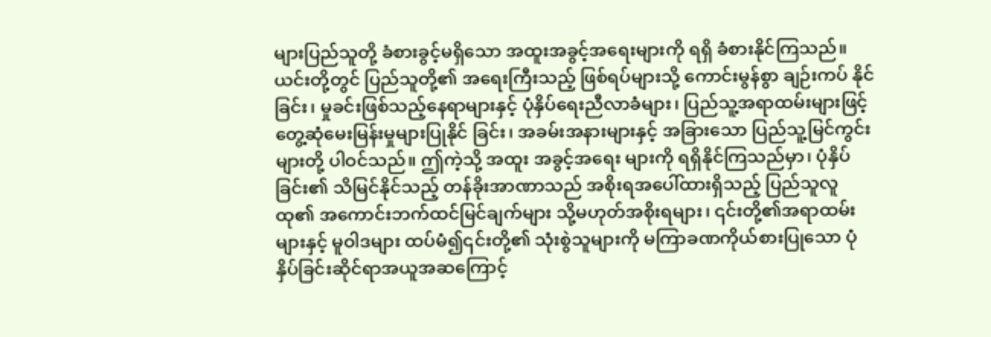များပြည်သူတို့ ခံစားခွင့်မရှိသော အထူးအခွင့်အရေးများကို ရရှိ ခံစားနိုင်ကြသည်။ ယင်းတို့တွင် ပြည်သူတို့၏ အရေးကြီးသည့် ဖြစ်ရပ်များသို့ ကောင်းမွန်စွာ ချဉ်းကပ် နိုင်ခြင်း၊ မှုခင်းဖြစ်သည့်နေရာများနှင့် ပုံနှိပ်ရေးညီလာခံများ၊ ပြည်သူ့အရာထမ်းများဖြင့် တွေ့ဆုံမေးမြန်းမှုများပြုနိုင် ခြင်း၊ အခမ်းအနားများနှင့် အခြားသော ပြည်သူ့မြင်ကွင်းများတို့ ပါဝင်သည်။ ဤကဲ့သို့ အထူး အခွင့်အရေး များကို ရရှိနိုင်ကြသည်မှာ၊ ပုံနှိပ်ခြင်း၏ သိမြင်နိုင်သည့် တန်ခိုးအာဏာသည် အစိုးရအပေါ်ထားရှိသည့် ပြည်သူလူထု၏ အကောင်းဘက်ထင်မြင်ချက်များ သို့မဟုတ်အစိုးရများ၊ ၎င်းတို့၏အရာထမ်းများနှင့် မူဝါဒများ ထပ်မံ၍၎င်းတို့၏ သုံးစွဲသူများကို မကြာခဏကိုယ်စားပြုသော ပုံနှိပ်ခြင်းဆိုင်ရာအယူအဆကြောင့်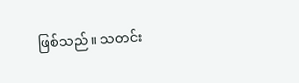ဖြစ်သည်။ သတင်း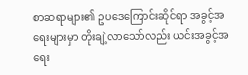စာဆရာများ၏ ဥပဒေကြောင်းဆိုင်ရာ အခွင့်အရေးများမှာ တိုးချဲ့လာသော်လည်း ယင်းအခွင့်အရေး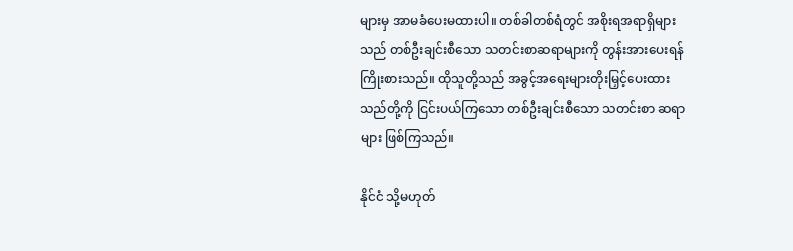များမှ အာမခံပေးမထားပါ။ တစ်ခါတစ်ရံတွင် အစိုးရအရာရှိများသည် တစ်ဦးချင်းစီသော သတင်းစာဆရာများကို တွန်းအားပေးရန် ကြိုးစားသည်။ ထိုသူတို့သည် အခွင့်အရေးများတိုးမြှင့်ပေးထားသည်တို့ကို ငြင်းပယ်ကြသော တစ်ဦးချင်းစီသော သတင်းစာ ဆရာများ ဖြစ်ကြသည်။

နိုင်ငံ သို့မဟုတ်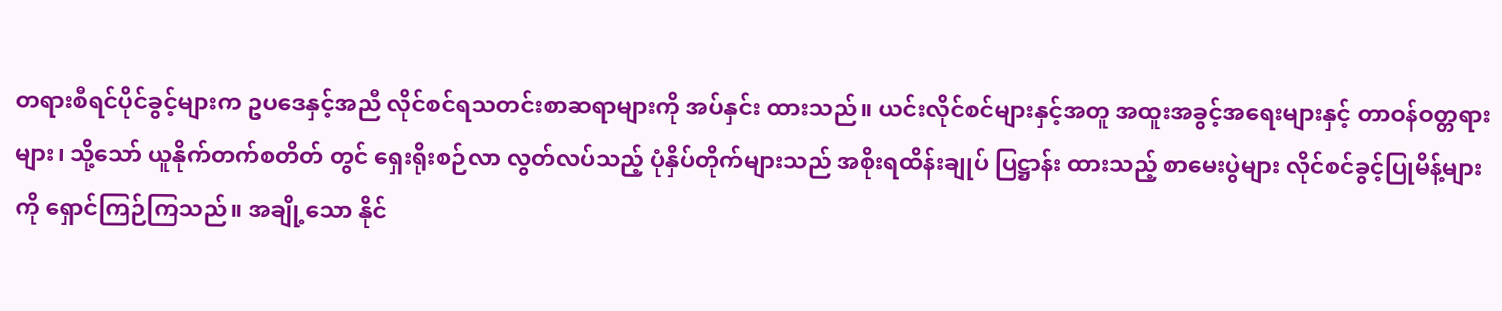တရားစီရင်ပိုင်ခွင့်များက ဥပဒေနှင့်အညီ လိုင်စင်ရသတင်းစာဆရာများကို အပ်နှင်း ထားသည်။ ယင်းလိုင်စင်များနှင့်အတူ အထူးအခွင့်အရေးများနှင့် တာဝန်ဝတ္တရားများ၊ သို့သော် ယူနိုက်တက်စတိတ် တွင် ရှေးရိုးစဉ်လာ လွတ်လပ်သည့် ပုံနှိပ်တိုက်များသည် အစိုးရထိန်းချုပ် ပြဋ္ဌာန်း ထားသည့် စာမေးပွဲများ လိုင်စင်ခွင့်ပြုမိန့်များကို ရှောင်ကြဉ်ကြသည်။ အချို့သော နိုင်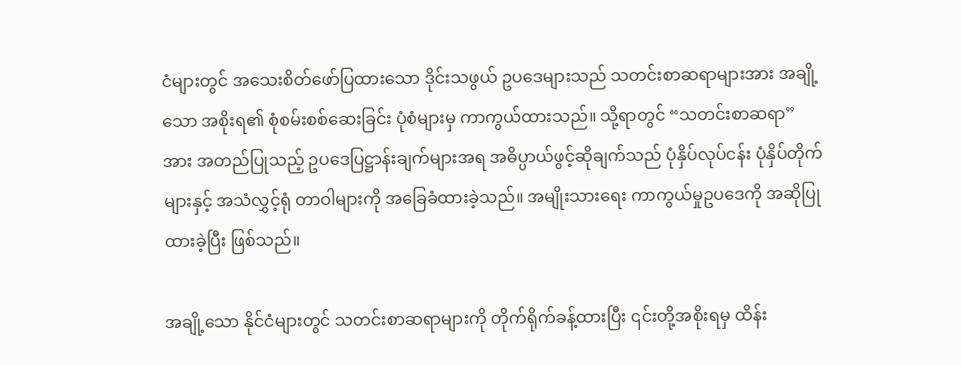ငံများတွင် အသေးစိတ်ဖော်ပြထားသော ဒိုင်းသဖွယ် ဥပဒေများသည် သတင်းစာဆရာများအား အချို့သော အစိုးရ၏ စုံစမ်းစစ်ဆေးခြင်း ပုံစံများမှ ကာကွယ်ထားသည်။ သို့ရာတွင် “သတင်းစာဆရာ” အား အတည်ပြုသည့် ဥပဒေပြဋ္ဌာန်းချက်များအရ အဓိပ္ပာယ်ဖွင့်ဆိုချက်သည် ပုံနှိပ်လုပ်ငန်း ပုံနှိပ်တိုက်များနှင့် အသံလွှင့်ရုံ တာဝါများကို အခြေခံထားခဲ့သည်။ အမျိုးသားရေး ကာကွယ်မှုဥပဒေကို အဆိုပြုထားခဲ့ပြီး ဖြစ်သည်။

အချို့သော နိုင်ငံများတွင် သတင်းစာဆရာများကို တိုက်ရိုက်ခန့်ထားပြီး ၎င်းတို့အစိုးရမှ ထိန်း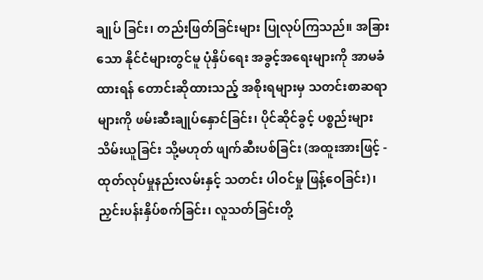ချုပ် ခြင်း၊ တည်းဖြတ်ခြင်းများ ပြုလုပ်ကြသည်။ အခြားသော နိုင်ငံများတွင်မူ ပုံနှိပ်ရေး အခွင့်အရေးများကို အာမခံ ထားရန် တောင်းဆိုထားသည့် အစိုးရများမှ သတင်းစာဆရာများကို ဖမ်းဆီးချုပ်နှောင်ခြင်း၊ ပိုင်ဆိုင်ခွင့် ပစ္စည်းများသိမ်းယူခြင်း သို့မဟုတ် ဖျက်ဆီးပစ်ခြင်း (အထူးအားဖြင့် - ထုတ်လုပ်မှုနည်းလမ်းနှင့် သတင်း ပါဝင်မှု ဖြန့်ဝေခြင်း)၊ ညှင်းပန်းနှိပ်စက်ခြင်း၊ လူသတ်ခြင်းတို့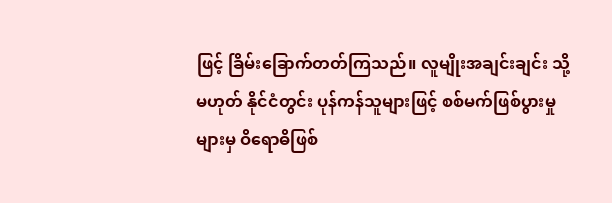ဖြင့် ခြိမ်းခြောက်တတ်ကြသည်။ လူမျိုးအချင်းချင်း သို့မဟုတ် နိုင်ငံတွင်း ပုန်ကန်သူများဖြင့် စစ်မက်ဖြစ်ပွားမှုများမှ ဝိရောဓိဖြစ်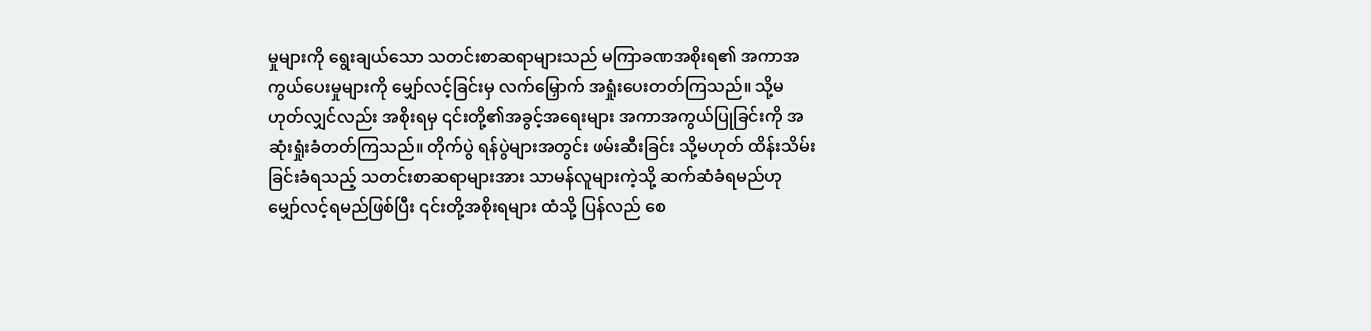မှုများကို ရွေးချယ်သော သတင်းစာဆရာများသည် မကြာခဏအစိုးရ၏ အကာအကွယ်ပေးမှုများကို မျှော်လင့်ခြင်းမှ လက်မြှောက် အရှုံးပေးတတ်ကြသည်။ သို့မဟုတ်လျှင်လည်း အစိုးရမှ ၎င်းတို့၏အခွင့်အရေးများ အကာအကွယ်ပြုခြင်းကို အဆုံးရှုံးခံတတ်ကြသည်။ တိုက်ပွဲ ရန်ပွဲများအတွင်း ဖမ်းဆီးခြင်း သို့မဟုတ် ထိန်းသိမ်းခြင်းခံရသည့် သတင်းစာဆရာများအား သာမန်လူများကဲ့သို့ ဆက်ဆံခံရမည်ဟု မျှော်လင့်ရမည်ဖြစ်ပြီး ၎င်းတို့အစိုးရများ ထံသို့ ပြန်လည် စေ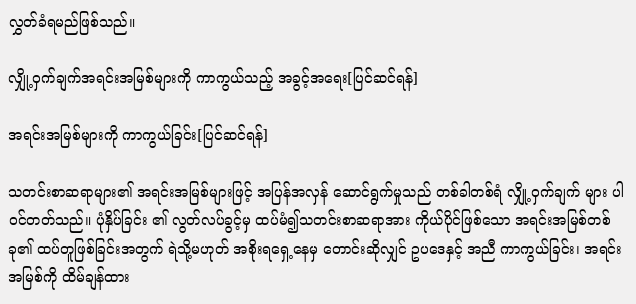လွှတ်ခံရမည်ဖြစ်သည်။

လျှို့ဝှက်ချက်အရင်းအမြစ်များကို ကာကွယ်သည့် အခွင့်အရေး[ပြင်ဆင်ရန်]

အရင်းအမြစ်များကို ကာကွယ်ခြင်း[ပြင်ဆင်ရန်]

သတင်းစာဆရာများ၏ အရင်းအမြစ်များဖြင့် အပြန်အလှန် ဆောင်ရွက်မှုသည် တစ်ခါတစ်ရံ လျှို့ဝှက်ချက် များ ပါဝင်တတ်သည်။ ပုံနှိပ်ခြင်း ၏ လွတ်လပ်ခွင့်မှ ထပ်မံ၍သတင်းစာဆရာအား ကိုယ်ပိုင်ဖြစ်သော အရင်းအမြစ်တစ်ခု၏ ထပ်တူဖြစ်ခြင်းအတွက် ရဲသို့မဟုတ် အစိုးရရှေ့နေမှ တောင်းဆိုလျှင် ဥပဒေနှင့် အညီ ကာကွယ်ခြင်း၊ အရင်းအမြစ်ကို ထိမ်ချန်ထား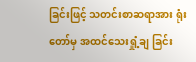ခြင်းဖြင့် သတင်းစာဆရာအား ရုံးတော်မှ အထင်သေးရှုံ့ချ ခြင်း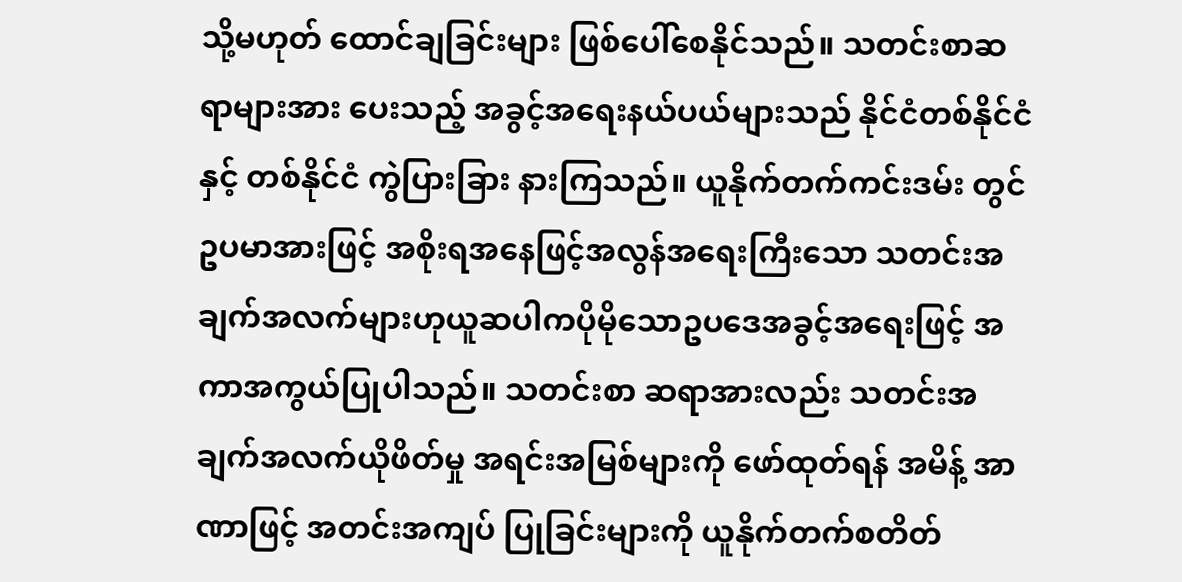သို့မဟုတ် ထောင်ချခြင်းများ ဖြစ်ပေါ်စေနိုင်သည်။ သတင်းစာဆရာများအား ပေးသည့် အခွင့်အရေးနယ်ပယ်များသည် နိုင်ငံတစ်နိုင်ငံနှင့် တစ်နိုင်ငံ ကွဲပြားခြား နားကြသည်။ ယူနိုက်တက်ကင်းဒမ်း တွင် ဥပမာအားဖြင့် အစိုးရအနေဖြင့်အလွန်အရေးကြီးသော သတင်းအချက်အလက်များဟုယူဆပါကပိုမိုသောဥပဒေအခွင့်အရေးဖြင့် အကာအကွယ်ပြုပါသည်။ သတင်းစာ ဆရာအားလည်း သတင်းအချက်အလက်ယိုဖိတ်မှု အရင်းအမြစ်များကို ဖော်ထုတ်ရန် အမိန့် အာဏာဖြင့် အတင်းအကျပ် ပြုခြင်းများကို ယူနိုက်တက်စတိတ်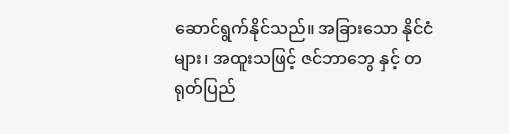ဆောင်ရွက်နိုင်သည်။ အခြားသော နိုင်ငံများ၊ အထူးသဖြင့် ဇင်ဘာဘွေ နှင့် တရုတ်ပြည်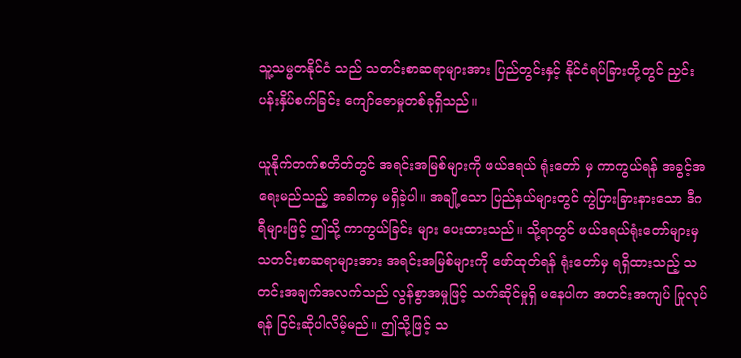သူ့သမ္မတနိုင်ငံ သည် သတင်းစာဆရာများအား ပြည်တွင်းနှင့် နိုင်ငံရပ်ခြားတို့တွင် ညှင်းပန်းနှိပ်စက်ခြင်း ကျော်ဇောမှုတစ်ခုရှိသည်။

ယူနိုက်တက်စတိတ်တွင် အရင်းအမြစ်များကို ဖယ်ဒရယ် ရုံးတော် မှ ကာကွယ်ရန် အခွင့်အရေးမည်သည့် အခါကမှ မရှိခဲ့ပါ။ အချို့သော ပြည်နယ်များတွင် ကွဲပြားခြားနားသော ဒီဂရီများဖြင့် ဤသို့ ကာကွယ်ခြင်း များ ပေးထားသည်။ သို့ရာတွင် ဖယ်ဒရယ်ရုံးတော်များမှ သတင်းစာဆရာများအား အရင်းအမြစ်များကို ဖော်ထုတ်ရန် ရုံးတော်မှ ရရှိထားသည့် သတင်းအချက်အလက်သည် လွန်စွာအမှုဖြင့် သက်ဆိုင်မှုရှိ မနေပါက အတင်းအကျပ် ပြုလုပ်ရန် ငြင်းဆိုပါလိမ့်မည်။ ဤသို့ဖြင့် သ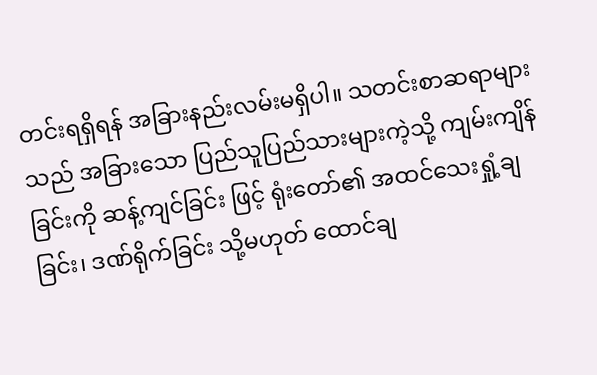တင်းရရှိရန် အခြားနည်းလမ်းမရှိပါ။ သတင်းစာဆရာများသည် အခြားသော ပြည်သူပြည်သားများကဲ့သို့ ကျမ်းကျိန်ခြင်းကို ဆန့်ကျင်ခြင်း ဖြင့် ရုံးတော်၏ အထင်သေးရှုံ့ချခြင်း၊ ဒဏ်ရိုက်ခြင်း သို့မဟုတ် ထောင်ချ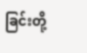ခြင်းတို့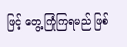ဖြင့် တွေ့ကြုံကြရမည် ဖြစ်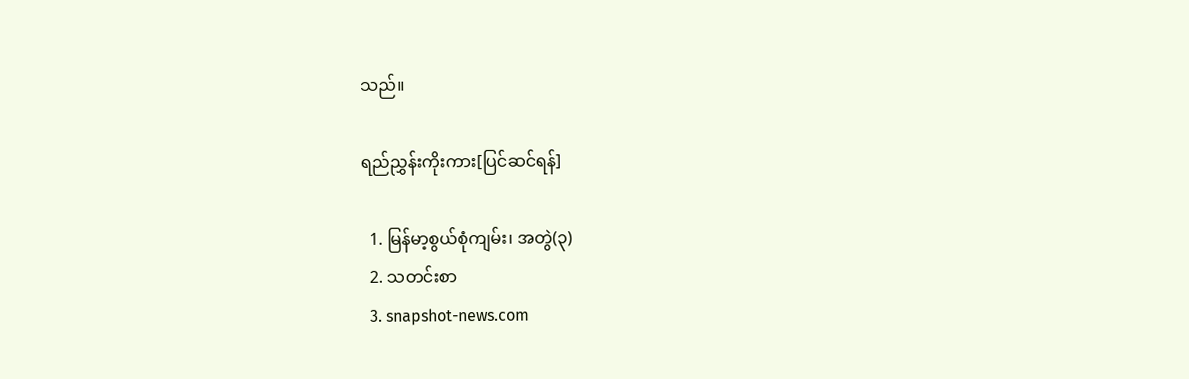သည်။

ရည်ညွှန်းကိုးကား[ပြင်ဆင်ရန်]

  1. မြန်မာ့စွယ်စုံကျမ်း၊ အတွဲ(၃)
  2. သတင်းစာ
  3. snapshot-news.com